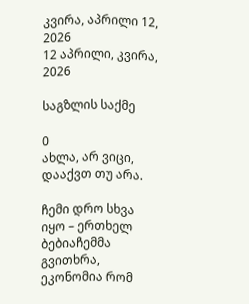კვირა, აპრილი 12, 2026
12 აპრილი, კვირა, 2026

საგზლის საქმე

0
ახლა, არ ვიცი, დააქვთ თუ არა.

ჩემი დრო სხვა იყო – ერთხელ ბებიაჩემმა გვითხრა, ეკონომია რომ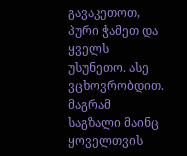გავაკეთოთ, პური ჭამეთ და ყველს უსუნეთო. ასე ვცხოვრობდით. მაგრამ საგზალი მაინც ყოველთვის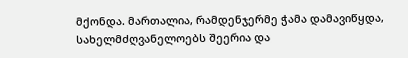მქონდა. მართალია, რამდენჯერმე ჭამა დამავიწყდა, სახელმძღვანელოებს შეერია და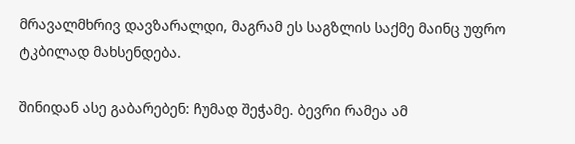მრავალმხრივ დავზარალდი, მაგრამ ეს საგზლის საქმე მაინც უფრო ტკბილად მახსენდება.

შინიდან ასე გაბარებენ: ჩუმად შეჭამე. ბევრი რამეა ამ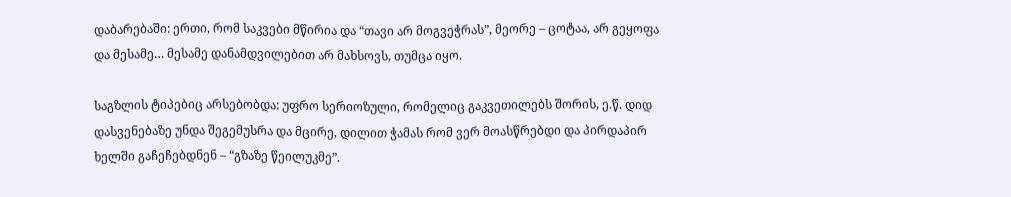დაბარებაში: ერთი, რომ საკვები მწირია და “თავი არ მოგვეჭრას”, მეორე – ცოტაა, არ გეყოფა და მესამე… მესამე დანამდვილებით არ მახსოვს, თუმცა იყო.

საგზლის ტიპებიც არსებობდა: უფრო სერიოზული, რომელიც გაკვეთილებს შორის, ე.წ. დიდ დასვენებაზე უნდა შეგემუსრა და მცირე, დილით ჭამას რომ ვერ მოასწრებდი და პირდაპირ ხელში გაჩეჩებდნენ – “გზაზე წეილუკმე”.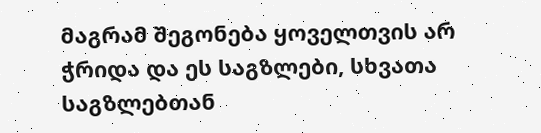მაგრამ შეგონება ყოველთვის არ ჭრიდა და ეს საგზლები, სხვათა საგზლებთან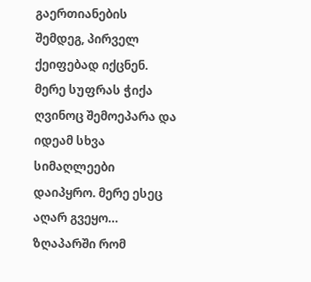გაერთიანების შემდეგ, პირველ ქეიფებად იქცნენ. მერე სუფრას ჭიქა ღვინოც შემოეპარა და იდეამ სხვა სიმაღლეები დაიპყრო. მერე ესეც აღარ გვეყო… ზღაპარში რომ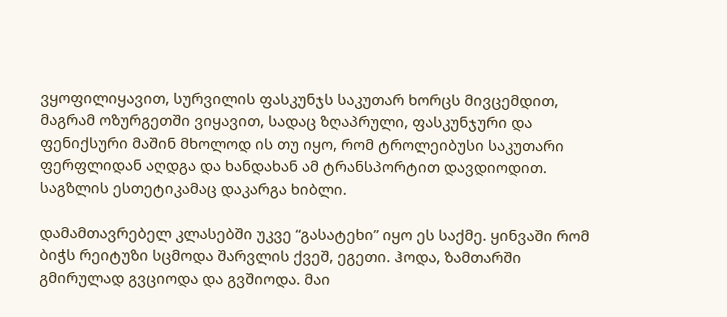ვყოფილიყავით, სურვილის ფასკუნჯს საკუთარ ხორცს მივცემდით, მაგრამ ოზურგეთში ვიყავით, სადაც ზღაპრული, ფასკუნჯური და ფენიქსური მაშინ მხოლოდ ის თუ იყო, რომ ტროლეიბუსი საკუთარი ფერფლიდან აღდგა და ხანდახან ამ ტრანსპორტით დავდიოდით. საგზლის ესთეტიკამაც დაკარგა ხიბლი.

დამამთავრებელ კლასებში უკვე “გასატეხი” იყო ეს საქმე. ყინვაში რომ ბიჭს რეიტუზი სცმოდა შარვლის ქვეშ, ეგეთი. ჰოდა, ზამთარში გმირულად გვციოდა და გვშიოდა. მაი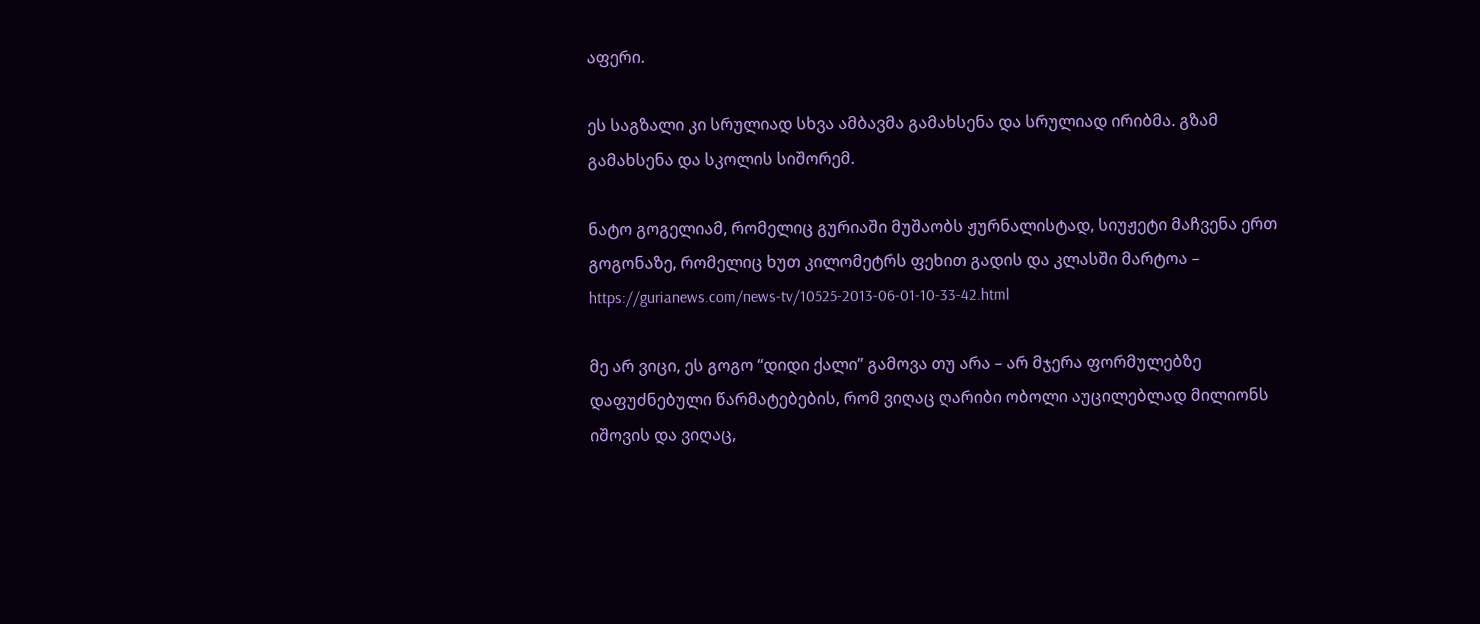აფერი.

ეს საგზალი კი სრულიად სხვა ამბავმა გამახსენა და სრულიად ირიბმა. გზამ გამახსენა და სკოლის სიშორემ.

ნატო გოგელიამ, რომელიც გურიაში მუშაობს ჟურნალისტად, სიუჟეტი მაჩვენა ერთ გოგონაზე, რომელიც ხუთ კილომეტრს ფეხით გადის და კლასში მარტოა – https://gurianews.com/news-tv/10525-2013-06-01-10-33-42.html

მე არ ვიცი, ეს გოგო “დიდი ქალი” გამოვა თუ არა – არ მჯერა ფორმულებზე დაფუძნებული წარმატებების, რომ ვიღაც ღარიბი ობოლი აუცილებლად მილიონს იშოვის და ვიღაც,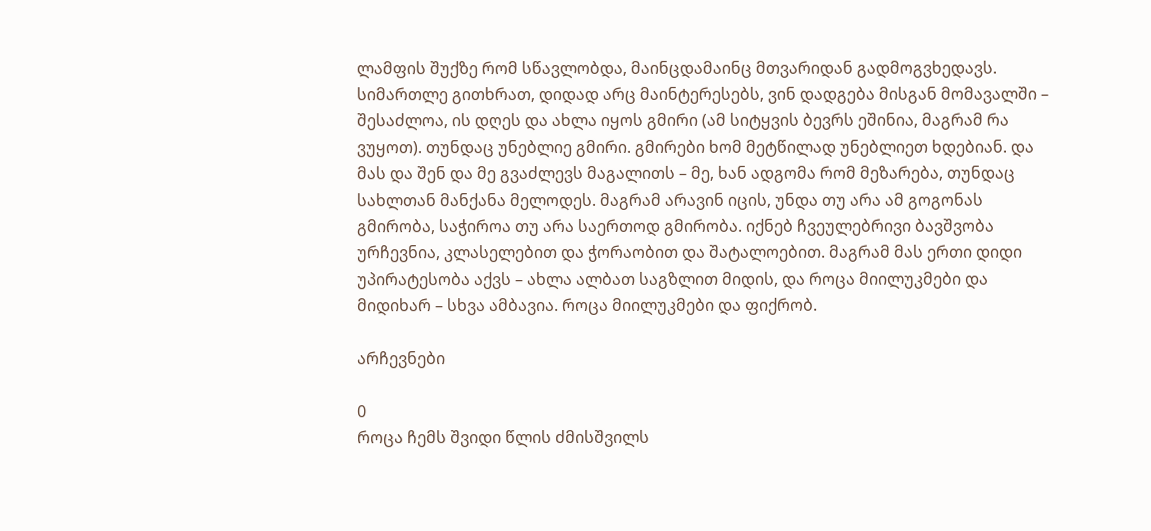ლამფის შუქზე რომ სწავლობდა, მაინცდამაინც მთვარიდან გადმოგვხედავს. სიმართლე გითხრათ, დიდად არც მაინტერესებს, ვინ დადგება მისგან მომავალში – შესაძლოა, ის დღეს და ახლა იყოს გმირი (ამ სიტყვის ბევრს ეშინია, მაგრამ რა ვუყოთ). თუნდაც უნებლიე გმირი. გმირები ხომ მეტწილად უნებლიეთ ხდებიან. და მას და შენ და მე გვაძლევს მაგალითს – მე, ხან ადგომა რომ მეზარება, თუნდაც სახლთან მანქანა მელოდეს. მაგრამ არავინ იცის, უნდა თუ არა ამ გოგონას გმირობა, საჭიროა თუ არა საერთოდ გმირობა. იქნებ ჩვეულებრივი ბავშვობა ურჩევნია, კლასელებით და ჭორაობით და შატალოებით. მაგრამ მას ერთი დიდი უპირატესობა აქვს – ახლა ალბათ საგზლით მიდის, და როცა მიილუკმები და მიდიხარ – სხვა ამბავია. როცა მიილუკმები და ფიქრობ.

არჩევნები

0
როცა ჩემს შვიდი წლის ძმისშვილს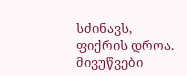სძინავს, ფიქრის დროა. მივუწვები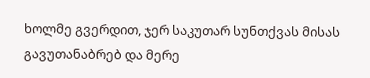ხოლმე გვერდით, ჯერ საკუთარ სუნთქვას მისას გავუთანაბრებ და მერე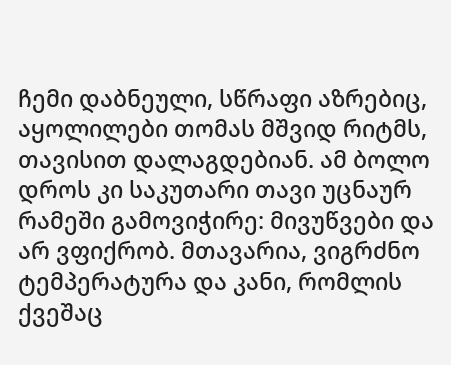ჩემი დაბნეული, სწრაფი აზრებიც, აყოლილები თომას მშვიდ რიტმს, თავისით დალაგდებიან. ამ ბოლო დროს კი საკუთარი თავი უცნაურ რამეში გამოვიჭირე: მივუწვები და არ ვფიქრობ. მთავარია, ვიგრძნო ტემპერატურა და კანი, რომლის ქვეშაც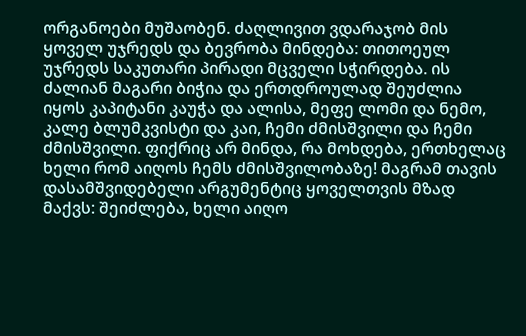ორგანოები მუშაობენ. ძაღლივით ვდარაჯობ მის ყოველ უჯრედს და ბევრობა მინდება: თითოეულ უჯრედს საკუთარი პირადი მცველი სჭირდება. ის ძალიან მაგარი ბიჭია და ერთდროულად შეუძლია იყოს კაპიტანი კაუჭა და ალისა, მეფე ლომი და ნემო, კალე ბლუმკვისტი და კაი, ჩემი ძმისშვილი და ჩემი ძმისშვილი. ფიქრიც არ მინდა, რა მოხდება, ერთხელაც ხელი რომ აიღოს ჩემს ძმისშვილობაზე! მაგრამ თავის დასამშვიდებელი არგუმენტიც ყოველთვის მზად მაქვს: შეიძლება, ხელი აიღო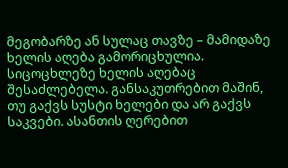მეგობარზე ან სულაც თავზე – მამიდაზე ხელის აღება გამორიცხულია. სიცოცხლეზე ხელის აღებაც შესაძლებელა. განსაკუთრებით მაშინ, თუ გაქვს სუსტი ხელები და არ გაქვს საკვები. ასანთის ღერებით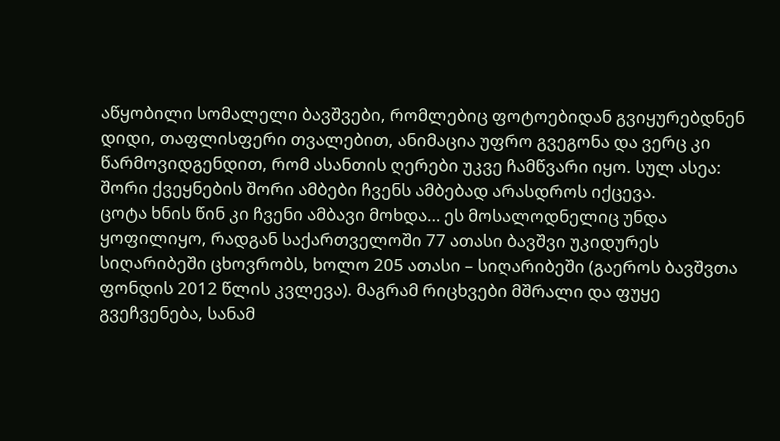აწყობილი სომალელი ბავშვები, რომლებიც ფოტოებიდან გვიყურებდნენ დიდი, თაფლისფერი თვალებით, ანიმაცია უფრო გვეგონა და ვერც კი წარმოვიდგენდით, რომ ასანთის ღერები უკვე ჩამწვარი იყო. სულ ასეა: შორი ქვეყნების შორი ამბები ჩვენს ამბებად არასდროს იქცევა.
ცოტა ხნის წინ კი ჩვენი ამბავი მოხდა… ეს მოსალოდნელიც უნდა ყოფილიყო, რადგან საქართველოში 77 ათასი ბავშვი უკიდურეს სიღარიბეში ცხოვრობს, ხოლო 205 ათასი – სიღარიბეში (გაეროს ბავშვთა ფონდის 2012 წლის კვლევა). მაგრამ რიცხვები მშრალი და ფუყე გვეჩვენება, სანამ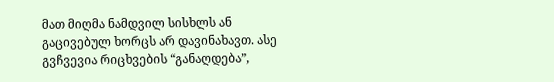მათ მიღმა ნამდვილ სისხლს ან გაცივებულ ხორცს არ დავინახავთ. ასე გვჩვევია რიცხვების “განაღდება”,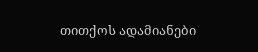თითქოს ადამიანები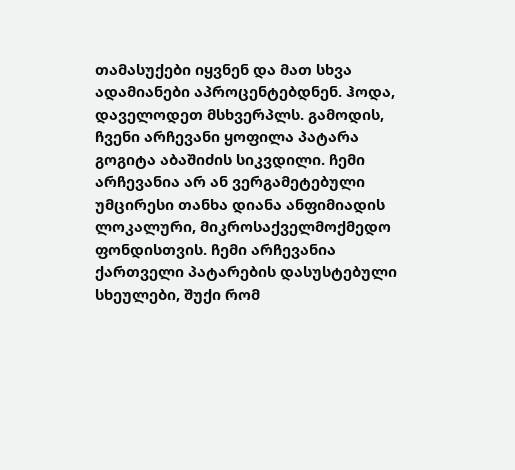თამასუქები იყვნენ და მათ სხვა ადამიანები აპროცენტებდნენ. ჰოდა, დაველოდეთ მსხვერპლს. გამოდის, ჩვენი არჩევანი ყოფილა პატარა გოგიტა აბაშიძის სიკვდილი. ჩემი არჩევანია არ ან ვერგამეტებული უმცირესი თანხა დიანა ანფიმიადის ლოკალური, მიკროსაქველმოქმედო ფონდისთვის. ჩემი არჩევანია ქართველი პატარების დასუსტებული სხეულები, შუქი რომ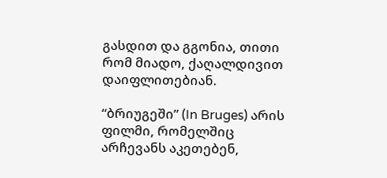გასდით და გგონია, თითი რომ მიადო, ქაღალდივით დაიფლითებიან.

“ბრიუგეში” (In Bruges) არის ფილმი, რომელშიც არჩევანს აკეთებენ,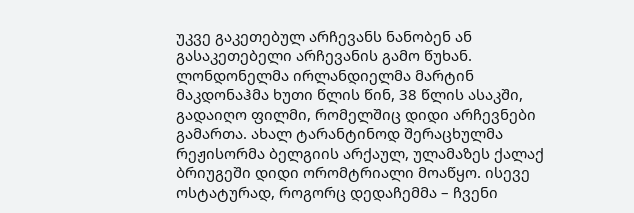უკვე გაკეთებულ არჩევანს ნანობენ ან გასაკეთებელი არჩევანის გამო წუხან. ლონდონელმა ირლანდიელმა მარტინ მაკდონაჰმა ხუთი წლის წინ, 38 წლის ასაკში, გადაიღო ფილმი, რომელშიც დიდი არჩევნები გამართა. ახალ ტარანტინოდ შერაცხულმა რეჟისორმა ბელგიის არქაულ, ულამაზეს ქალაქ ბრიუგეში დიდი ორომტრიალი მოაწყო. ისევე ოსტატურად, როგორც დედაჩემმა – ჩვენი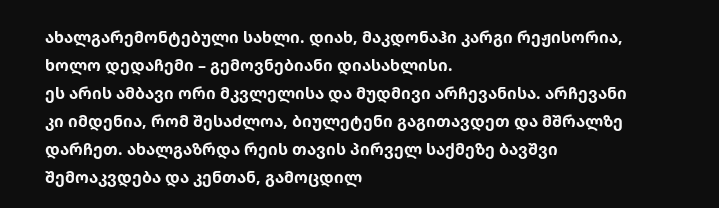ახალგარემონტებული სახლი. დიახ, მაკდონაჰი კარგი რეჟისორია, ხოლო დედაჩემი – გემოვნებიანი დიასახლისი.
ეს არის ამბავი ორი მკვლელისა და მუდმივი არჩევანისა. არჩევანი კი იმდენია, რომ შესაძლოა, ბიულეტენი გაგითავდეთ და მშრალზე დარჩეთ. ახალგაზრდა რეის თავის პირველ საქმეზე ბავშვი შემოაკვდება და კენთან, გამოცდილ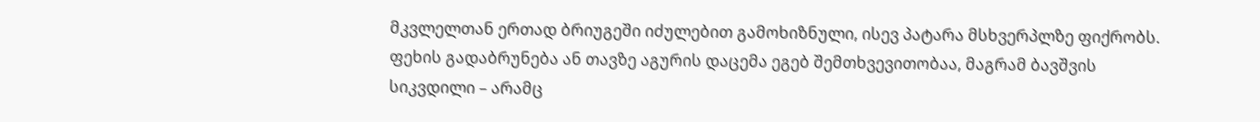მკვლელთან ერთად ბრიუგეში იძულებით გამოხიზნული, ისევ პატარა მსხვერპლზე ფიქრობს. ფეხის გადაბრუნება ან თავზე აგურის დაცემა ეგებ შემთხვევითობაა, მაგრამ ბავშვის სიკვდილი – არამც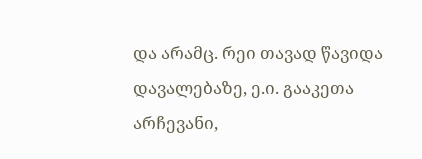და არამც. რეი თავად წავიდა დავალებაზე, ე.ი. გააკეთა არჩევანი,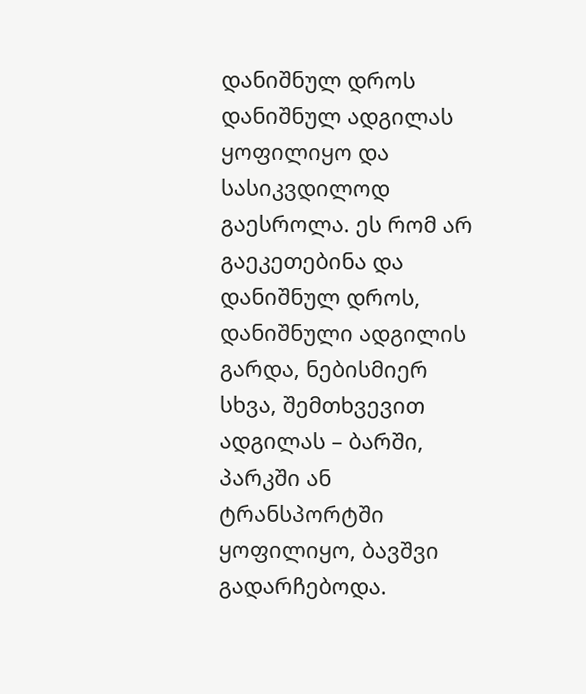დანიშნულ დროს დანიშნულ ადგილას ყოფილიყო და სასიკვდილოდ გაესროლა. ეს რომ არ გაეკეთებინა და დანიშნულ დროს, დანიშნული ადგილის გარდა, ნებისმიერ სხვა, შემთხვევით ადგილას – ბარში, პარკში ან ტრანსპორტში ყოფილიყო, ბავშვი გადარჩებოდა.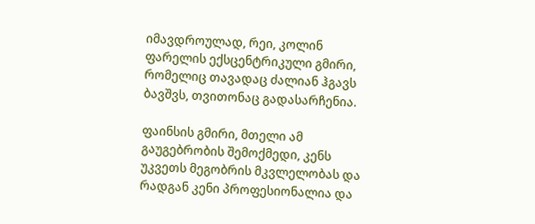იმავდროულად, რეი, კოლინ ფარელის ექსცენტრიკული გმირი, რომელიც თავადაც ძალიან ჰგავს ბავშვს, თვითონაც გადასარჩენია.

ფაინსის გმირი, მთელი ამ გაუგებრობის შემოქმედი, კენს უკვეთს მეგობრის მკვლელობას და რადგან კენი პროფესიონალია და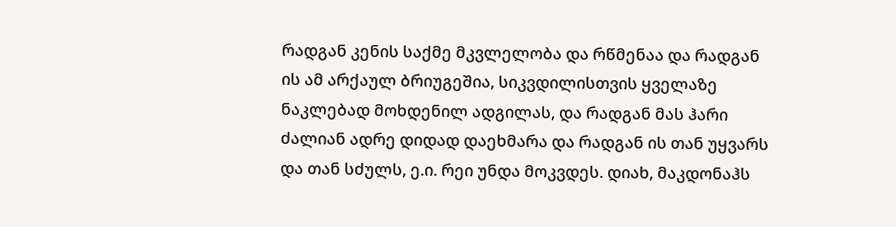რადგან კენის საქმე მკვლელობა და რწმენაა და რადგან ის ამ არქაულ ბრიუგეშია, სიკვდილისთვის ყველაზე ნაკლებად მოხდენილ ადგილას, და რადგან მას ჰარი ძალიან ადრე დიდად დაეხმარა და რადგან ის თან უყვარს და თან სძულს, ე.ი. რეი უნდა მოკვდეს. დიახ, მაკდონაჰს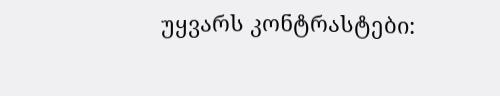უყვარს კონტრასტები: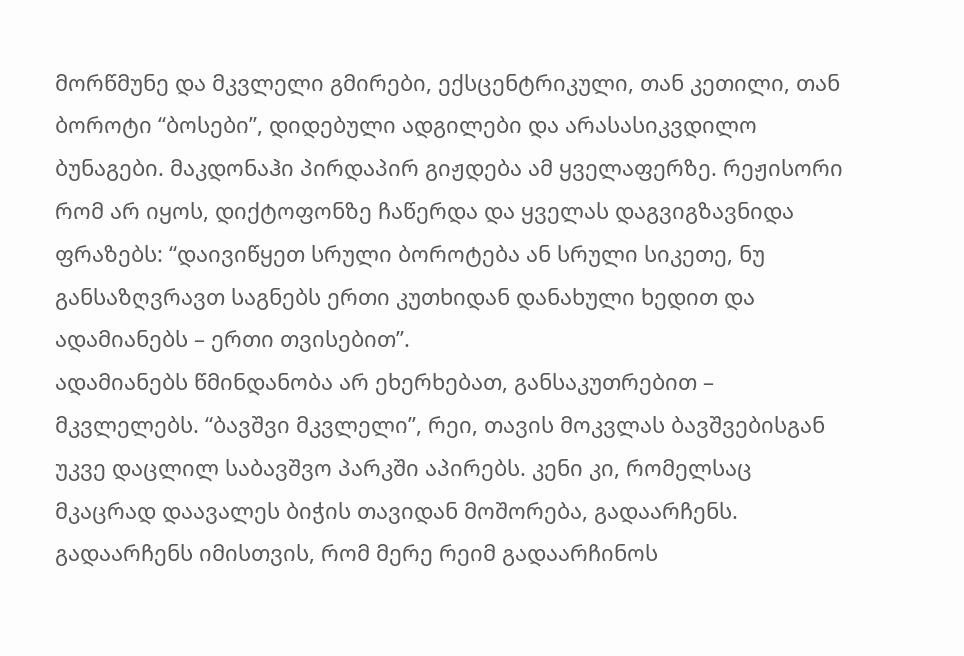მორწმუნე და მკვლელი გმირები, ექსცენტრიკული, თან კეთილი, თან ბოროტი “ბოსები”, დიდებული ადგილები და არასასიკვდილო ბუნაგები. მაკდონაჰი პირდაპირ გიჟდება ამ ყველაფერზე. რეჟისორი რომ არ იყოს, დიქტოფონზე ჩაწერდა და ყველას დაგვიგზავნიდა ფრაზებს: “დაივიწყეთ სრული ბოროტება ან სრული სიკეთე, ნუ განსაზღვრავთ საგნებს ერთი კუთხიდან დანახული ხედით და ადამიანებს – ერთი თვისებით”.
ადამიანებს წმინდანობა არ ეხერხებათ, განსაკუთრებით – მკვლელებს. “ბავშვი მკვლელი”, რეი, თავის მოკვლას ბავშვებისგან უკვე დაცლილ საბავშვო პარკში აპირებს. კენი კი, რომელსაც მკაცრად დაავალეს ბიჭის თავიდან მოშორება, გადაარჩენს. გადაარჩენს იმისთვის, რომ მერე რეიმ გადაარჩინოს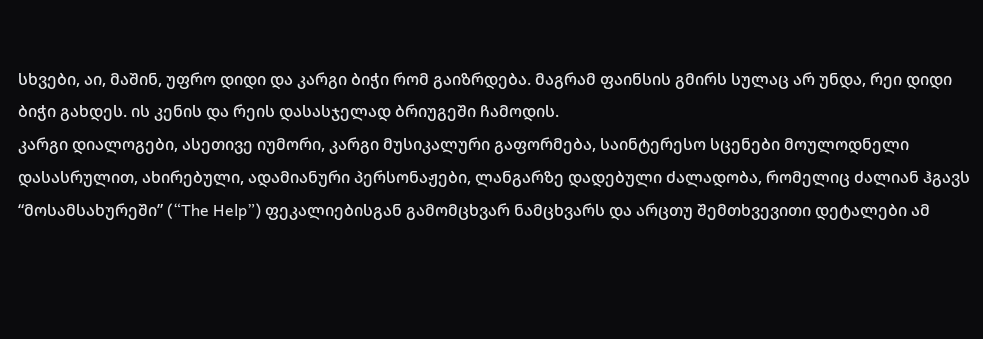სხვები, აი, მაშინ, უფრო დიდი და კარგი ბიჭი რომ გაიზრდება. მაგრამ ფაინსის გმირს სულაც არ უნდა, რეი დიდი ბიჭი გახდეს. ის კენის და რეის დასასჯელად ბრიუგეში ჩამოდის.
კარგი დიალოგები, ასეთივე იუმორი, კარგი მუსიკალური გაფორმება, საინტერესო სცენები მოულოდნელი დასასრულით, ახირებული, ადამიანური პერსონაჟები, ლანგარზე დადებული ძალადობა, რომელიც ძალიან ჰგავს “მოსამსახურეში” (“The Help”) ფეკალიებისგან გამომცხვარ ნამცხვარს და არცთუ შემთხვევითი დეტალები ამ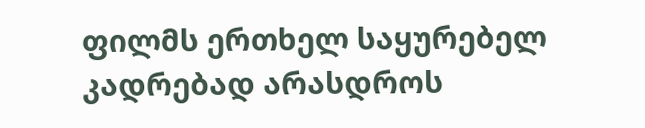ფილმს ერთხელ საყურებელ კადრებად არასდროს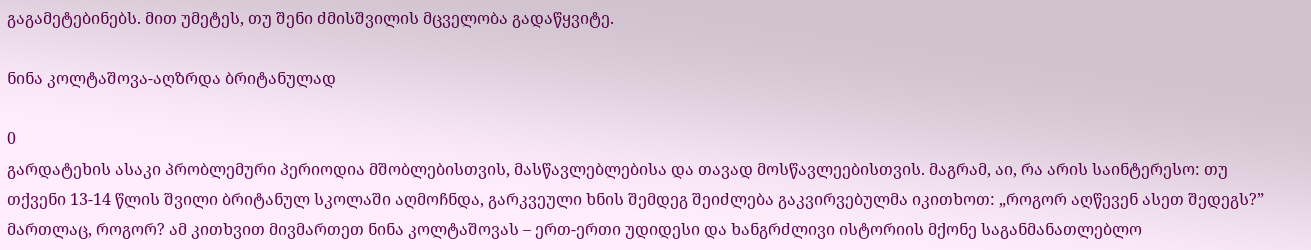გაგამეტებინებს. მით უმეტეს, თუ შენი ძმისშვილის მცველობა გადაწყვიტე.

ნინა კოლტაშოვა-აღზრდა ბრიტანულად

0
გარდატეხის ასაკი პრობლემური პერიოდია მშობლებისთვის, მასწავლებლებისა და თავად მოსწავლეებისთვის. მაგრამ, აი, რა არის საინტერესო: თუ თქვენი 13-14 წლის შვილი ბრიტანულ სკოლაში აღმოჩნდა, გარკვეული ხნის შემდეგ შეიძლება გაკვირვებულმა იკითხოთ: „როგორ აღწევენ ასეთ შედეგს?” მართლაც, როგორ? ამ კითხვით მივმართეთ ნინა კოლტაშოვას – ერთ-ერთი უდიდესი და ხანგრძლივი ისტორიის მქონე საგანმანათლებლო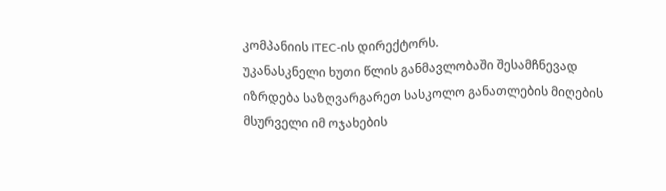კომპანიის ITEC-ის დირექტორს.
უკანასკნელი ხუთი წლის განმავლობაში შესამჩნევად იზრდება საზღვარგარეთ სასკოლო განათლების მიღების მსურველი იმ ოჯახების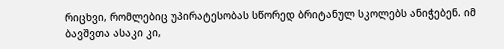რიცხვი, რომლებიც უპირატესობას სწორედ ბრიტანულ სკოლებს ანიჭებენ. იმ ბავშვთა ასაკი კი,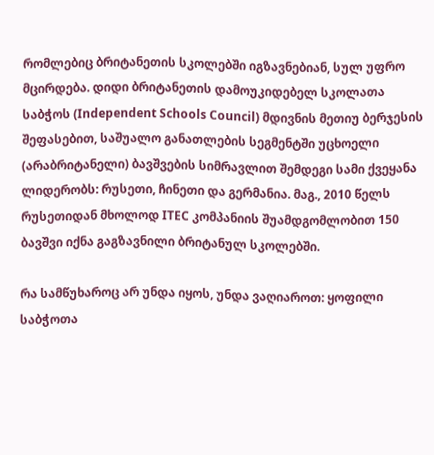რომლებიც ბრიტანეთის სკოლებში იგზავნებიან, სულ უფრო მცირდება. დიდი ბრიტანეთის დამოუკიდებელ სკოლათა საბჭოს (Independent Schools Council) მდივნის მეთიუ ბერჯესის შეფასებით, საშუალო განათლების სეგმენტში უცხოელი (არაბრიტანელი) ბავშვების სიმრავლით შემდეგი სამი ქვეყანა ლიდერობს: რუსეთი, ჩინეთი და გერმანია. მაგ., 2010 წელს რუსეთიდან მხოლოდ ITEC კომპანიის შუამდგომლობით 150 ბავშვი იქნა გაგზავნილი ბრიტანულ სკოლებში.

რა სამწუხაროც არ უნდა იყოს, უნდა ვაღიაროთ: ყოფილი საბჭოთა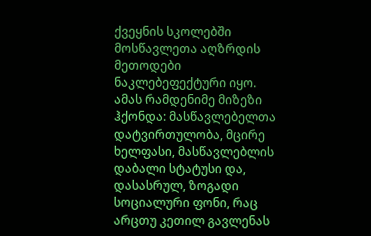ქვეყნის სკოლებში მოსწავლეთა აღზრდის მეთოდები ნაკლებეფექტური იყო. ამას რამდენიმე მიზეზი ჰქონდა: მასწავლებელთა დატვირთულობა, მცირე ხელფასი, მასწავლებლის დაბალი სტატუსი და, დასასრულ, ზოგადი სოციალური ფონი, რაც არცთუ კეთილ გავლენას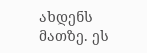ახდენს მათზე. ეს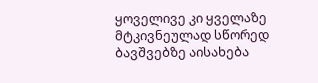ყოველივე კი ყველაზე მტკივნეულად სწორედ ბავშვებზე აისახება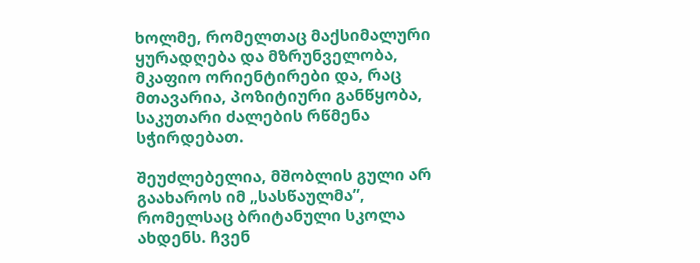ხოლმე, რომელთაც მაქსიმალური ყურადღება და მზრუნველობა, მკაფიო ორიენტირები და, რაც მთავარია, პოზიტიური განწყობა, საკუთარი ძალების რწმენა სჭირდებათ.

შეუძლებელია, მშობლის გული არ გაახაროს იმ „სასწაულმა”, რომელსაც ბრიტანული სკოლა ახდენს. ჩვენ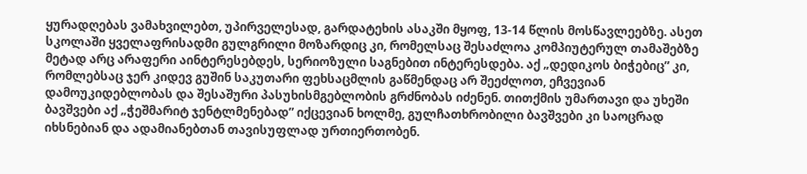ყურადღებას ვამახვილებთ, უპირველესად, გარდატეხის ასაკში მყოფ, 13-14 წლის მოსწავლეებზე. ასეთ სკოლაში ყველაფრისადმი გულგრილი მოზარდიც კი, რომელსაც შესაძლოა კომპიუტერულ თამაშებზე მეტად არც არაფერი აინტერესებდეს, სერიოზული საგნებით ინტერესდება. აქ „დედიკოს ბიჭებიც” კი, რომლებსაც ჯერ კიდევ გუშინ საკუთარი ფეხსაცმლის გაწმენდაც არ შეეძლოთ, ეჩვევიან დამოუკიდებლობას და შესაშური პასუხისმგებლობის გრძნობას იძენენ. თითქმის უმართავი და უხეში ბავშვები აქ „ჭეშმარიტ ჯენტლმენებად” იქცევიან ხოლმე, გულჩათხრობილი ბავშვები კი საოცრად იხსნებიან და ადამიანებთან თავისუფლად ურთიერთობენ.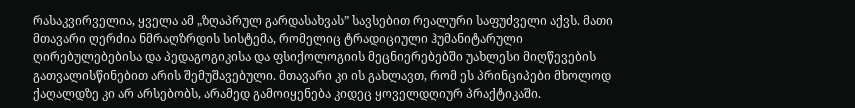რასაკვირველია, ყველა ამ „ზღაპრულ გარდასახვას” სავსებით რეალური საფუძველი აქვს. მათი მთავარი ღერძია ნმრაღზრდის სისტემა, რომელიც ტრადიციული ჰუმანიტარული ღირებულებებისა და პედაგოგიკისა და ფსიქოლოგიის მეცნიერებებში უახლესი მიღწევების გათვალისწინებით არის შემუშავებული. მთავარი კი ის გახლავთ, რომ ეს პრინციპები მხოლოდ ქაღალდზე კი არ არსებობს, არამედ გამოიყენება კიდეც ყოველდღიურ პრაქტიკაში.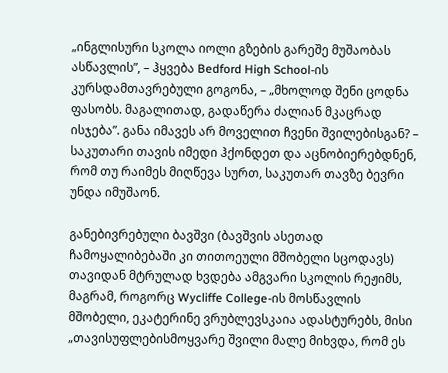„ინგლისური სკოლა იოლი გზების გარეშე მუშაობას ასწავლის”, – ჰყვება Bedford High School-ის კურსდამთავრებული გოგონა, – „მხოლოდ შენი ცოდნა ფასობს. მაგალითად, გადაწერა ძალიან მკაცრად ისჯება”. განა იმავეს არ მოველით ჩვენი შვილებისგან? – საკუთარი თავის იმედი ჰქონდეთ და აცნობიერებდნენ, რომ თუ რაიმეს მიღწევა სურთ, საკუთარ თავზე ბევრი უნდა იმუშაონ.

განებივრებული ბავშვი (ბავშვის ასეთად ჩამოყალიბებაში კი თითოეული მშობელი სცოდავს) თავიდან მტრულად ხვდება ამგვარი სკოლის რეჟიმს, მაგრამ, როგორც Wycliffe College-ის მოსწავლის მშობელი, ეკატერინე ვრუბლევსკაია ადასტურებს, მისი „თავისუფლებისმოყვარე შვილი მალე მიხვდა, რომ ეს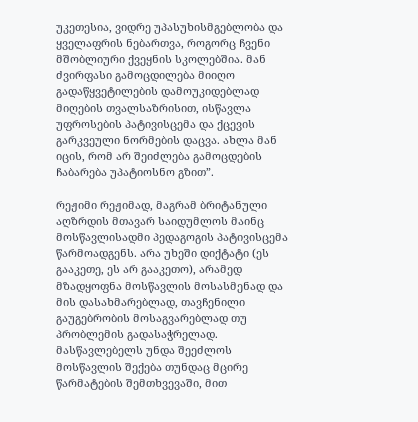უკეთესია, ვიდრე უპასუხისმგებლობა და ყველაფრის ნებართვა, როგორც ჩვენი მშობლიური ქვეყნის სკოლებშია. მან ძვირფასი გამოცდილება მიიღო გადაწყვეტილების დამოუკიდებლად მიღების თვალსაზრისით, ისწავლა უფროსების პატივისცემა და ქცევის გარკვეული ნორმების დაცვა. ახლა მან იცის, რომ არ შეიძლება გამოცდების ჩაბარება უპატიოსნო გზით”.

რეჟიმი რეჟიმად, მაგრამ ბრიტანული აღზრდის მთავარ საიდუმლოს მაინც მოსწავლისადმი პედაგოგის პატივისცემა წარმოადგენს. არა უხეში დიქტატი (ეს გააკეთე, ეს არ გააკეთო), არამედ მზადყოფნა მოსწავლის მოსასმენად და მის დასახმარებლად, თავჩენილი გაუგებრობის მოსაგვარებლად თუ პრობლემის გადასაჭრელად. მასწავლებელს უნდა შეეძლოს მოსწავლის შექება თუნდაც მცირე წარმატების შემთხვევაში, მით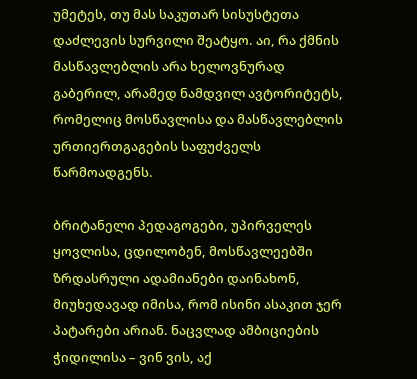უმეტეს, თუ მას საკუთარ სისუსტეთა დაძლევის სურვილი შეატყო. აი, რა ქმნის მასწავლებლის არა ხელოვნურად გაბერილ, არამედ ნამდვილ ავტორიტეტს, რომელიც მოსწავლისა და მასწავლებლის ურთიერთგაგების საფუძველს წარმოადგენს.

ბრიტანელი პედაგოგები, უპირველეს ყოვლისა, ცდილობენ, მოსწავლეებში ზრდასრული ადამიანები დაინახონ, მიუხედავად იმისა, რომ ისინი ასაკით ჯერ პატარები არიან. ნაცვლად ამბიციების ჭიდილისა – ვინ ვის, აქ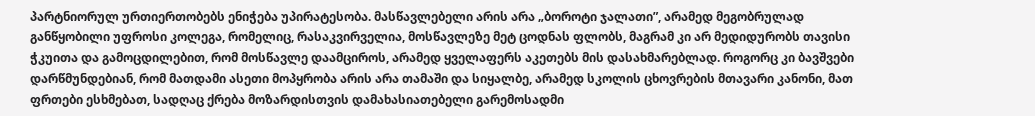პარტნიორულ ურთიერთობებს ენიჭება უპირატესობა. მასწავლებელი არის არა „ბოროტი ჯალათი”, არამედ მეგობრულად განწყობილი უფროსი კოლეგა, რომელიც, რასაკვირველია, მოსწავლეზე მეტ ცოდნას ფლობს, მაგრამ კი არ მედიდურობს თავისი ჭკუითა და გამოცდილებით, რომ მოსწავლე დაამციროს, არამედ ყველაფერს აკეთებს მის დასახმარებლად. როგორც კი ბავშვები დარწმუნდებიან, რომ მათდამი ასეთი მოპყრობა არის არა თამაში და სიყალბე, არამედ სკოლის ცხოვრების მთავარი კანონი, მათ ფრთები ესხმებათ, სადღაც ქრება მოზარდისთვის დამახასიათებელი გარემოსადმი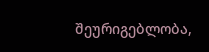შეურიგებლობა,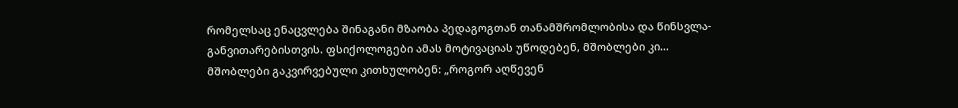რომელსაც ენაცვლება შინაგანი მზაობა პედაგოგთან თანამშრომლობისა და წინსვლა-განვითარებისთვის. ფსიქოლოგები ამას მოტივაციას უწოდებენ, მშობლები კი… მშობლები გაკვირვებული კითხულობენ: „როგორ აღწევენ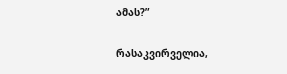ამას?”

რასაკვირველია,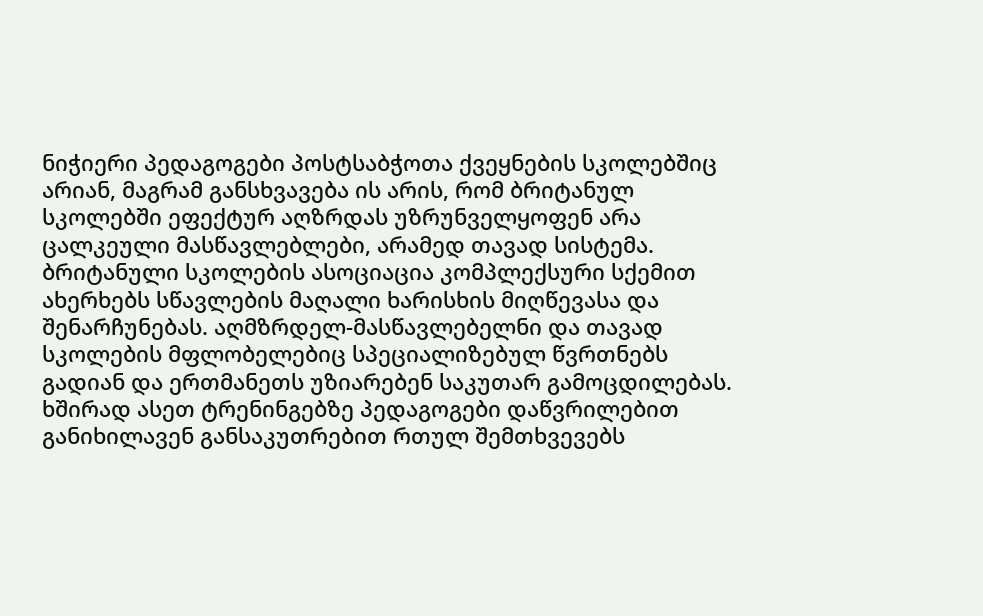ნიჭიერი პედაგოგები პოსტსაბჭოთა ქვეყნების სკოლებშიც არიან, მაგრამ განსხვავება ის არის, რომ ბრიტანულ სკოლებში ეფექტურ აღზრდას უზრუნველყოფენ არა ცალკეული მასწავლებლები, არამედ თავად სისტემა. ბრიტანული სკოლების ასოციაცია კომპლექსური სქემით ახერხებს სწავლების მაღალი ხარისხის მიღწევასა და შენარჩუნებას. აღმზრდელ-მასწავლებელნი და თავად სკოლების მფლობელებიც სპეციალიზებულ წვრთნებს გადიან და ერთმანეთს უზიარებენ საკუთარ გამოცდილებას. ხშირად ასეთ ტრენინგებზე პედაგოგები დაწვრილებით განიხილავენ განსაკუთრებით რთულ შემთხვევებს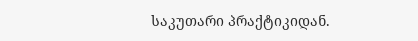საკუთარი პრაქტიკიდან.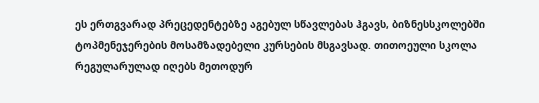ეს ერთგვარად პრეცედენტებზე აგებულ სწავლებას ჰგავს, ბიზნესსკოლებში ტოპმენეჯერების მოსამზადებელი კურსების მსგავსად. თითოეული სკოლა რეგულარულად იღებს მეთოდურ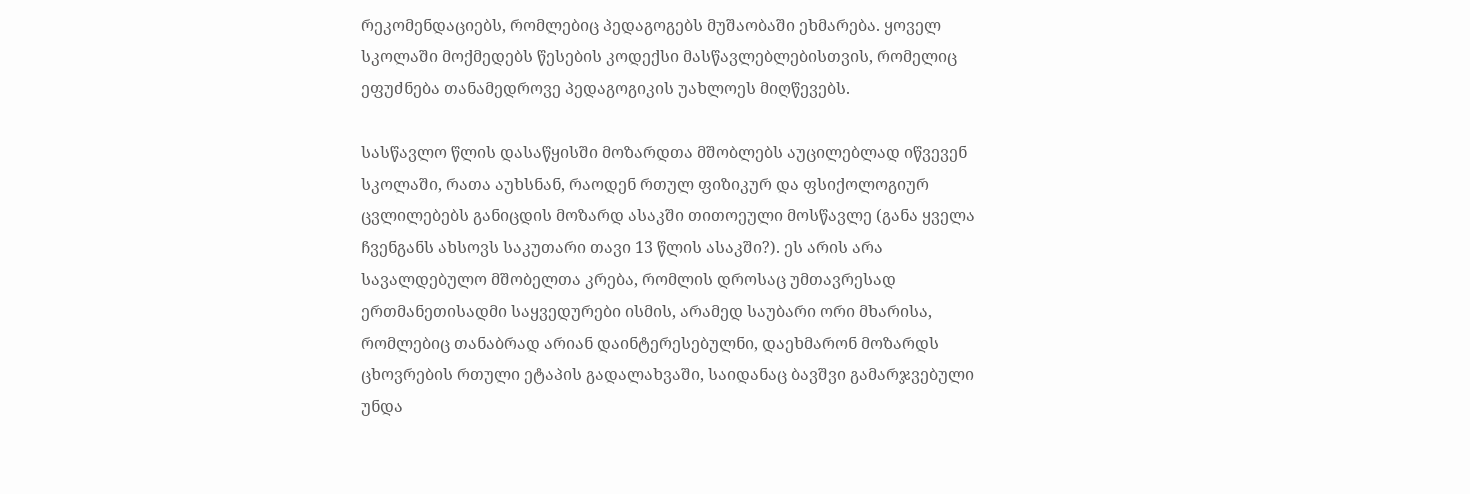რეკომენდაციებს, რომლებიც პედაგოგებს მუშაობაში ეხმარება. ყოველ სკოლაში მოქმედებს წესების კოდექსი მასწავლებლებისთვის, რომელიც ეფუძნება თანამედროვე პედაგოგიკის უახლოეს მიღწევებს.

სასწავლო წლის დასაწყისში მოზარდთა მშობლებს აუცილებლად იწვევენ სკოლაში, რათა აუხსნან, რაოდენ რთულ ფიზიკურ და ფსიქოლოგიურ ცვლილებებს განიცდის მოზარდ ასაკში თითოეული მოსწავლე (განა ყველა ჩვენგანს ახსოვს საკუთარი თავი 13 წლის ასაკში?). ეს არის არა სავალდებულო მშობელთა კრება, რომლის დროსაც უმთავრესად ერთმანეთისადმი საყვედურები ისმის, არამედ საუბარი ორი მხარისა, რომლებიც თანაბრად არიან დაინტერესებულნი, დაეხმარონ მოზარდს ცხოვრების რთული ეტაპის გადალახვაში, საიდანაც ბავშვი გამარჯვებული უნდა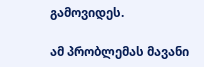გამოვიდეს.

ამ პრობლემას მავანი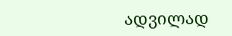ადვილად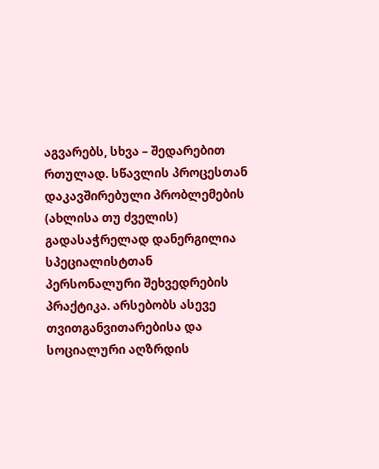აგვარებს, სხვა – შედარებით რთულად. სწავლის პროცესთან დაკავშირებული პრობლემების (ახლისა თუ ძველის) გადასაჭრელად დანერგილია სპეციალისტთან პერსონალური შეხვედრების პრაქტიკა. არსებობს ასევე თვითგანვითარებისა და სოციალური აღზრდის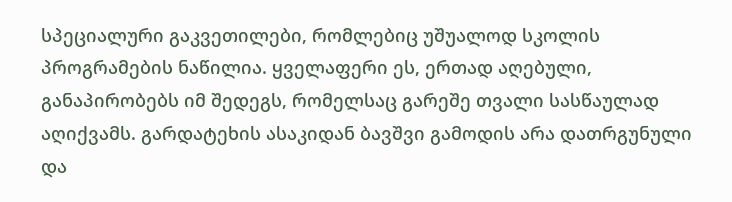სპეციალური გაკვეთილები, რომლებიც უშუალოდ სკოლის პროგრამების ნაწილია. ყველაფერი ეს, ერთად აღებული, განაპირობებს იმ შედეგს, რომელსაც გარეშე თვალი სასწაულად აღიქვამს. გარდატეხის ასაკიდან ბავშვი გამოდის არა დათრგუნული და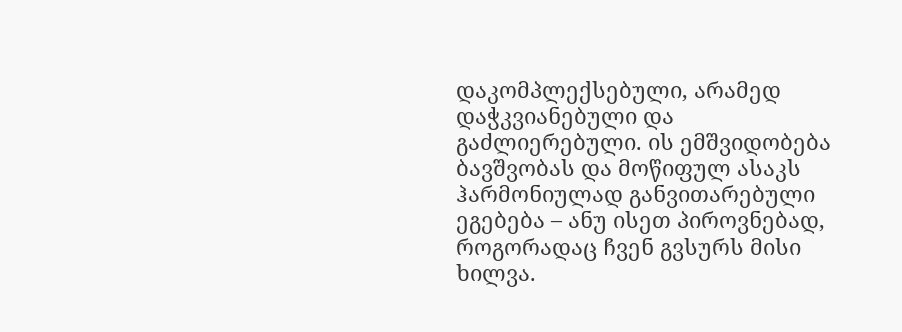დაკომპლექსებული, არამედ დაჭკვიანებული და გაძლიერებული. ის ემშვიდობება ბავშვობას და მოწიფულ ასაკს ჰარმონიულად განვითარებული ეგებება – ანუ ისეთ პიროვნებად, როგორადაც ჩვენ გვსურს მისი ხილვა.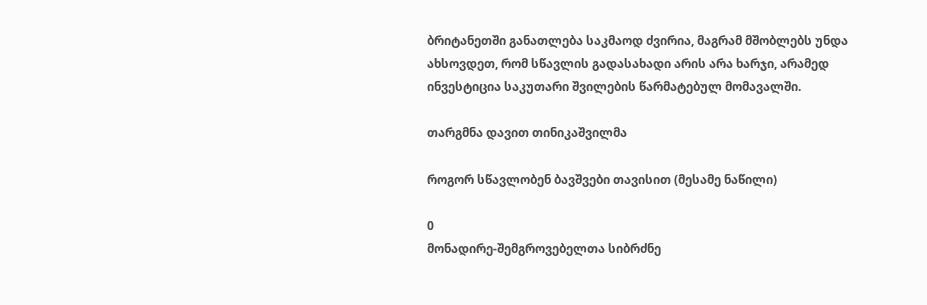ბრიტანეთში განათლება საკმაოდ ძვირია, მაგრამ მშობლებს უნდა ახსოვდეთ, რომ სწავლის გადასახადი არის არა ხარჯი, არამედ ინვესტიცია საკუთარი შვილების წარმატებულ მომავალში.

თარგმნა დავით თინიკაშვილმა

როგორ სწავლობენ ბავშვები თავისით (მესამე ნაწილი)

0
მონადირე-შემგროვებელთა სიბრძნე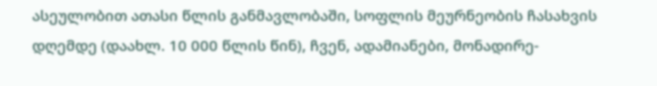ასეულობით ათასი წლის განმავლობაში, სოფლის მეურნეობის ჩასახვის დღემდე (დაახლ. 10 000 წლის წინ), ჩვენ, ადამიანები, მონადირე-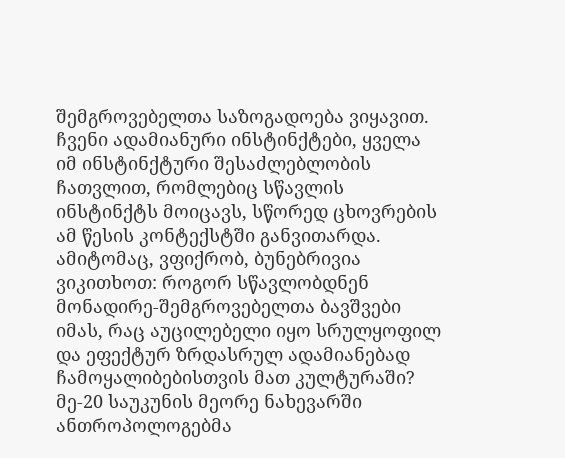შემგროვებელთა საზოგადოება ვიყავით. ჩვენი ადამიანური ინსტინქტები, ყველა იმ ინსტინქტური შესაძლებლობის ჩათვლით, რომლებიც სწავლის ინსტინქტს მოიცავს, სწორედ ცხოვრების ამ წესის კონტექსტში განვითარდა. ამიტომაც, ვფიქრობ, ბუნებრივია ვიკითხოთ: როგორ სწავლობდნენ მონადირე-შემგროვებელთა ბავშვები იმას, რაც აუცილებელი იყო სრულყოფილ და ეფექტურ ზრდასრულ ადამიანებად ჩამოყალიბებისთვის მათ კულტურაში?
მე-20 საუკუნის მეორე ნახევარში ანთროპოლოგებმა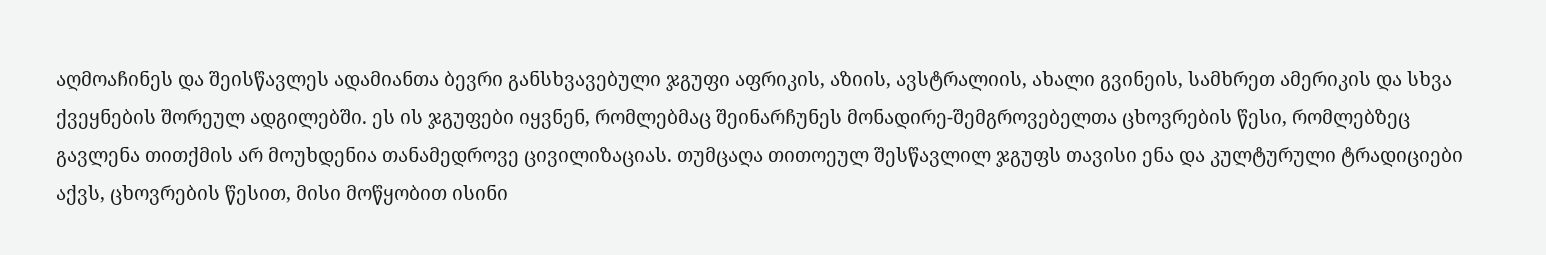აღმოაჩინეს და შეისწავლეს ადამიანთა ბევრი განსხვავებული ჯგუფი აფრიკის, აზიის, ავსტრალიის, ახალი გვინეის, სამხრეთ ამერიკის და სხვა ქვეყნების შორეულ ადგილებში. ეს ის ჯგუფები იყვნენ, რომლებმაც შეინარჩუნეს მონადირე-შემგროვებელთა ცხოვრების წესი, რომლებზეც გავლენა თითქმის არ მოუხდენია თანამედროვე ცივილიზაციას. თუმცაღა თითოეულ შესწავლილ ჯგუფს თავისი ენა და კულტურული ტრადიციები აქვს, ცხოვრების წესით, მისი მოწყობით ისინი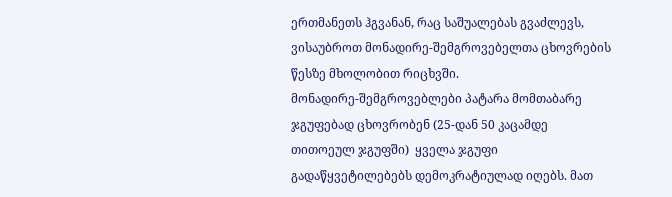ერთმანეთს ჰგვანან, რაც საშუალებას გვაძლევს, ვისაუბროთ მონადირე-შემგროვებელთა ცხოვრების წესზე მხოლობით რიცხვში.
მონადირე-შემგროვებლები პატარა მომთაბარე ჯგუფებად ცხოვრობენ (25-დან 50 კაცამდე თითოეულ ჯგუფში)  ყველა ჯგუფი გადაწყვეტილებებს დემოკრატიულად იღებს. მათ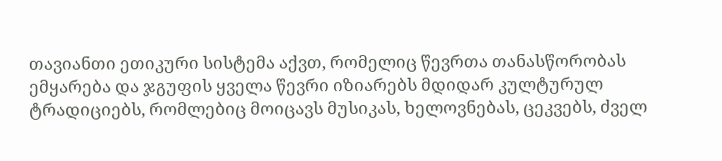თავიანთი ეთიკური სისტემა აქვთ, რომელიც წევრთა თანასწორობას ემყარება და ჯგუფის ყველა წევრი იზიარებს მდიდარ კულტურულ ტრადიციებს, რომლებიც მოიცავს მუსიკას, ხელოვნებას, ცეკვებს, ძველ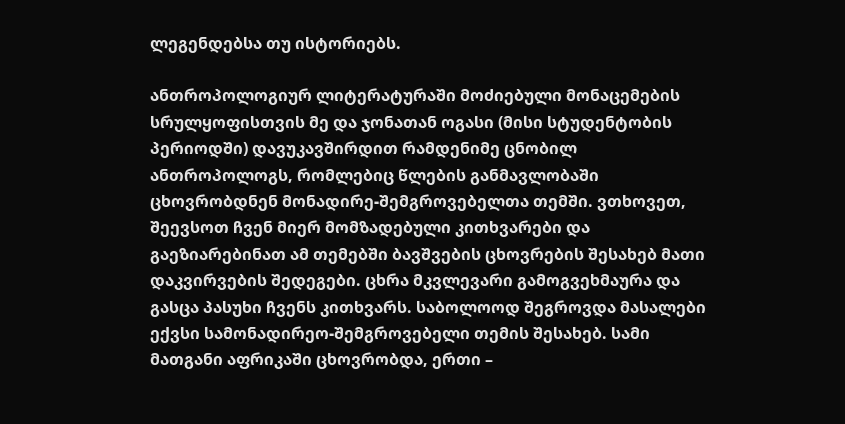ლეგენდებსა თუ ისტორიებს.

ანთროპოლოგიურ ლიტერატურაში მოძიებული მონაცემების სრულყოფისთვის მე და ჯონათან ოგასი (მისი სტუდენტობის პერიოდში) დავუკავშირდით რამდენიმე ცნობილ ანთროპოლოგს, რომლებიც წლების განმავლობაში ცხოვრობდნენ მონადირე-შემგროვებელთა თემში. ვთხოვეთ, შეევსოთ ჩვენ მიერ მომზადებული კითხვარები და გაეზიარებინათ ამ თემებში ბავშვების ცხოვრების შესახებ მათი დაკვირვების შედეგები. ცხრა მკვლევარი გამოგვეხმაურა და გასცა პასუხი ჩვენს კითხვარს. საბოლოოდ შეგროვდა მასალები ექვსი სამონადირეო-შემგროვებელი თემის შესახებ. სამი მათგანი აფრიკაში ცხოვრობდა, ერთი –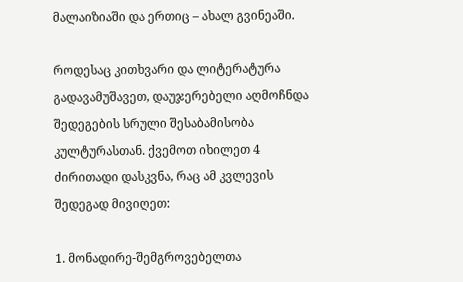მალაიზიაში და ერთიც – ახალ გვინეაში.

როდესაც კითხვარი და ლიტერატურა გადავამუშავეთ, დაუჯერებელი აღმოჩნდა შედეგების სრული შესაბამისობა კულტურასთან. ქვემოთ იხილეთ 4 ძირითადი დასკვნა, რაც ამ კვლევის შედეგად მივიღეთ:

1. მონადირე-შემგროვებელთა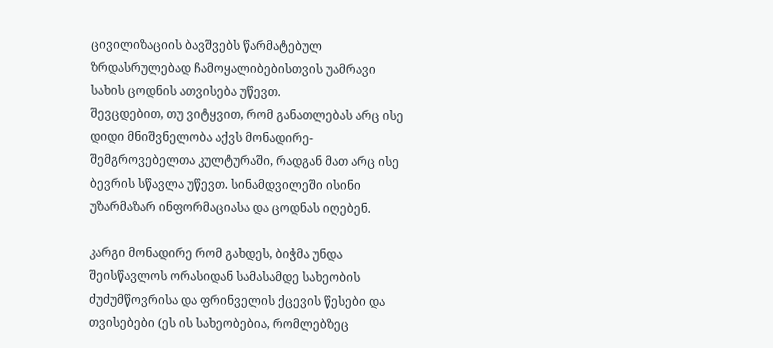ცივილიზაციის ბავშვებს წარმატებულ ზრდასრულებად ჩამოყალიბებისთვის უამრავი სახის ცოდნის ათვისება უწევთ.
შევცდებით, თუ ვიტყვით, რომ განათლებას არც ისე დიდი მნიშვნელობა აქვს მონადირე-შემგროვებელთა კულტურაში, რადგან მათ არც ისე ბევრის სწავლა უწევთ. სინამდვილეში ისინი უზარმაზარ ინფორმაციასა და ცოდნას იღებენ.

კარგი მონადირე რომ გახდეს, ბიჭმა უნდა შეისწავლოს ორასიდან სამასამდე სახეობის ძუძუმწოვრისა და ფრინველის ქცევის წესები და თვისებები (ეს ის სახეობებია, რომლებზეც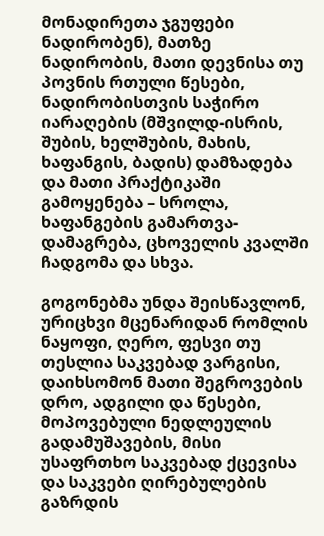მონადირეთა ჯგუფები ნადირობენ), მათზე ნადირობის, მათი დევნისა თუ პოვნის რთული წესები, ნადირობისთვის საჭირო იარაღების (მშვილდ-ისრის, შუბის, ხელშუბის, მახის, ხაფანგის, ბადის) დამზადება და მათი პრაქტიკაში გამოყენება – სროლა, ხაფანგების გამართვა-დამაგრება, ცხოველის კვალში ჩადგომა და სხვა.

გოგონებმა უნდა შეისწავლონ, ურიცხვი მცენარიდან რომლის ნაყოფი, ღერო, ფესვი თუ თესლია საკვებად ვარგისი, დაიხსომონ მათი შეგროვების დრო, ადგილი და წესები, მოპოვებული ნედლეულის გადამუშავების, მისი უსაფრთხო საკვებად ქცევისა და საკვები ღირებულების გაზრდის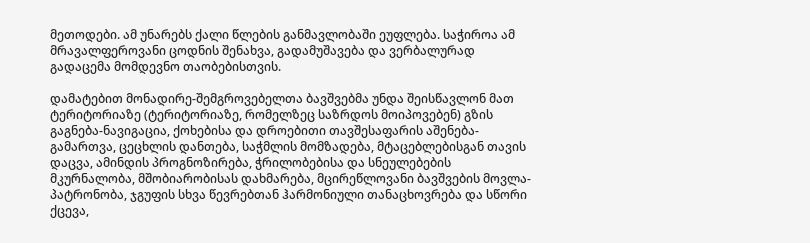მეთოდები. ამ უნარებს ქალი წლების განმავლობაში ეუფლება. საჭიროა ამ მრავალფეროვანი ცოდნის შენახვა, გადამუშავება და ვერბალურად გადაცემა მომდევნო თაობებისთვის.

დამატებით მონადირე-შემგროვებელთა ბავშვებმა უნდა შეისწავლონ მათ ტერიტორიაზე (ტერიტორიაზე, რომელზეც საზრდოს მოიპოვებენ) გზის გაგნება-ნავიგაცია, ქოხებისა და დროებითი თავშესაფარის აშენება-გამართვა, ცეცხლის დანთება, საჭმლის მომზადება, მტაცებლებისგან თავის დაცვა, ამინდის პროგნოზირება, ჭრილობებისა და სნეულებების მკურნალობა, მშობიარობისას დახმარება, მცირეწლოვანი ბავშვების მოვლა-პატრონობა, ჯგუფის სხვა წევრებთან ჰარმონიული თანაცხოვრება და სწორი ქცევა,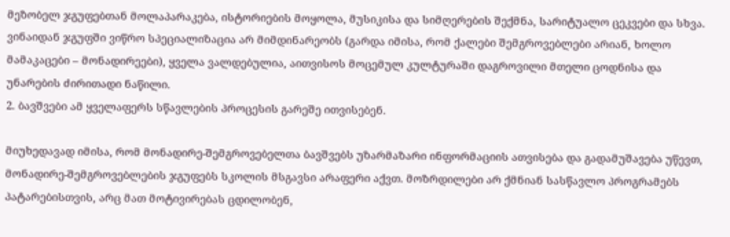მეზობელ ჯგუფებთან მოლაპარაკება, ისტორიების მოყოლა, მუსიკისა და სიმღერების შექმნა, სარიტუალო ცეკვები და სხვა. ვინაიდან ჯგუფში ვიწრო სპეციალიზაცია არ მიმდინარეობს (გარდა იმისა, რომ ქალები შემგროვებლები არიან, ხოლო მამაკაცები – მონადირეები), ყველა ვალდებულია, აითვისოს მოცემულ კულტურაში დაგროვილი მთელი ცოდნისა და უნარების ძირითადი ნაწილი.
2. ბავშვები ამ ყველაფერს სწავლების პროცესის გარეშე ითვისებენ.

მიუხედავად იმისა, რომ მონადირე-შემგროვებელთა ბავშვებს უზარმაზარი ინფორმაციის ათვისება და გადამუშავება უწევთ, მონადირე-შემგროვებლების ჯგუფებს სკოლის მსგავსი არაფერი აქვთ. მოზრდილები არ ქმნიან სასწავლო პროგრამებს პატარებისთვის, არც მათ მოტივირებას ცდილობენ,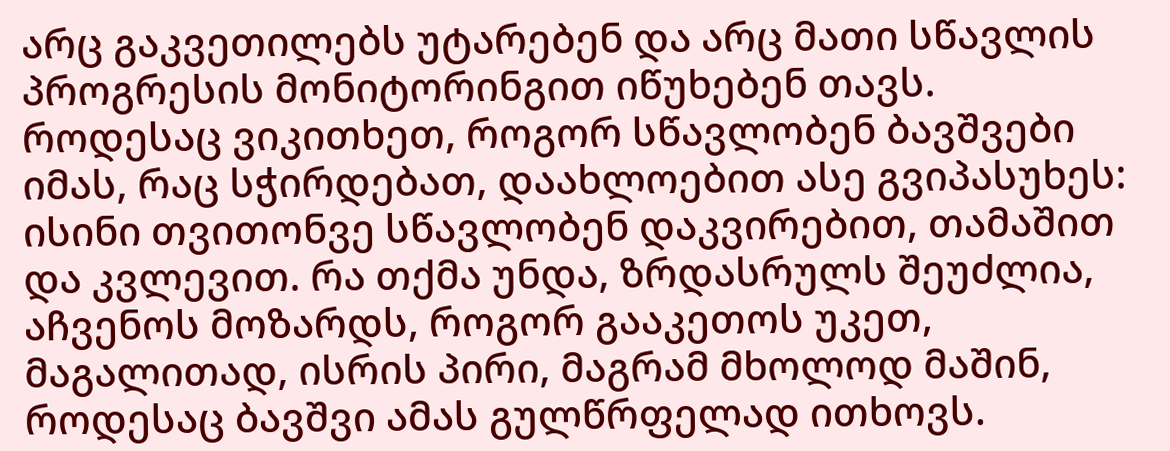არც გაკვეთილებს უტარებენ და არც მათი სწავლის პროგრესის მონიტორინგით იწუხებენ თავს. როდესაც ვიკითხეთ, როგორ სწავლობენ ბავშვები იმას, რაც სჭირდებათ, დაახლოებით ასე გვიპასუხეს: ისინი თვითონვე სწავლობენ დაკვირებით, თამაშით და კვლევით. რა თქმა უნდა, ზრდასრულს შეუძლია, აჩვენოს მოზარდს, როგორ გააკეთოს უკეთ, მაგალითად, ისრის პირი, მაგრამ მხოლოდ მაშინ, როდესაც ბავშვი ამას გულწრფელად ითხოვს.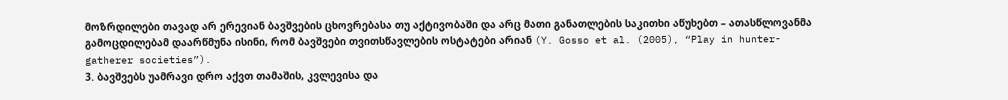მოზრდილები თავად არ ერევიან ბავშვების ცხოვრებასა თუ აქტივობაში და არც მათი განათლების საკითხი აწუხებთ – ათასწლოვანმა გამოცდილებამ დაარწმუნა ისინი, რომ ბავშვები თვითსწავლების ოსტატები არიან (Y. Gosso et al. (2005), “Play in hunter-gatherer societies”).
3. ბავშვებს უამრავი დრო აქვთ თამაშის, კვლევისა და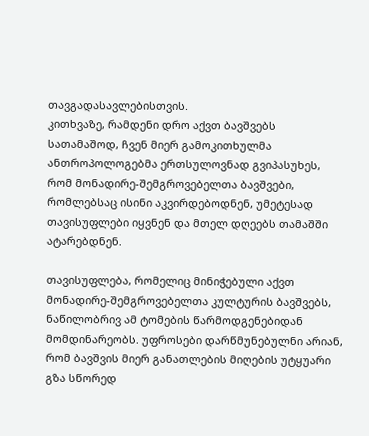თავგადასავლებისთვის.
კითხვაზე, რამდენი დრო აქვთ ბავშვებს სათამაშოდ, ჩვენ მიერ გამოკითხულმა ანთროპოლოგებმა ერთსულოვნად გვიპასუხეს, რომ მონადირე-შემგროვებელთა ბავშვები, რომლებსაც ისინი აკვირდებოდნენ, უმეტესად თავისუფლები იყვნენ და მთელ დღეებს თამაშში ატარებდნენ.

თავისუფლება, რომელიც მინიჭებული აქვთ მონადირე-შემგროვებელთა კულტურის ბავშვებს, ნაწილობრივ ამ ტომების წარმოდგენებიდან მომდინარეობს. უფროსები დარწმუნებულნი არიან, რომ ბავშვის მიერ განათლების მიღების უტყუარი გზა სწორედ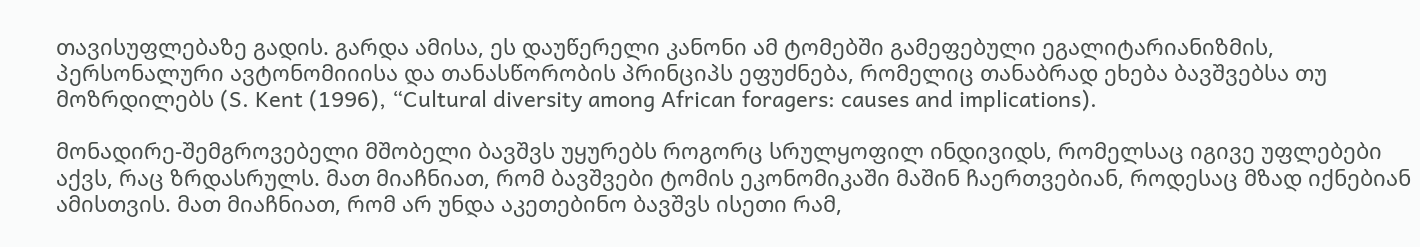თავისუფლებაზე გადის. გარდა ამისა, ეს დაუწერელი კანონი ამ ტომებში გამეფებული ეგალიტარიანიზმის, პერსონალური ავტონომიიისა და თანასწორობის პრინციპს ეფუძნება, რომელიც თანაბრად ეხება ბავშვებსა თუ მოზრდილებს (S. Kent (1996), “Cultural diversity among African foragers: causes and implications).

მონადირე-შემგროვებელი მშობელი ბავშვს უყურებს როგორც სრულყოფილ ინდივიდს, რომელსაც იგივე უფლებები აქვს, რაც ზრდასრულს. მათ მიაჩნიათ, რომ ბავშვები ტომის ეკონომიკაში მაშინ ჩაერთვებიან, როდესაც მზად იქნებიან ამისთვის. მათ მიაჩნიათ, რომ არ უნდა აკეთებინო ბავშვს ისეთი რამ,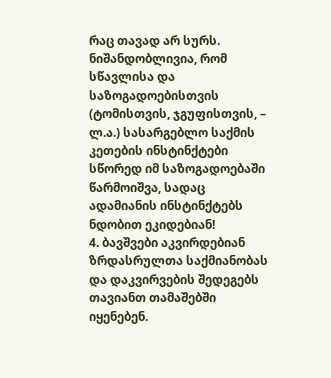რაც თავად არ სურს. ნიშანდობლივია, რომ სწავლისა და საზოგადოებისთვის (ტომისთვის, ჯგუფისთვის, – ლ.ა.) სასარგებლო საქმის კეთების ინსტინქტები სწორედ იმ საზოგადოებაში წარმოიშვა, სადაც ადამიანის ინსტინქტებს ნდობით ეკიდებიან!
4. ბავშვები აკვირდებიან ზრდასრულთა საქმიანობას და დაკვირვების შედეგებს თავიანთ თამაშებში იყენებენ.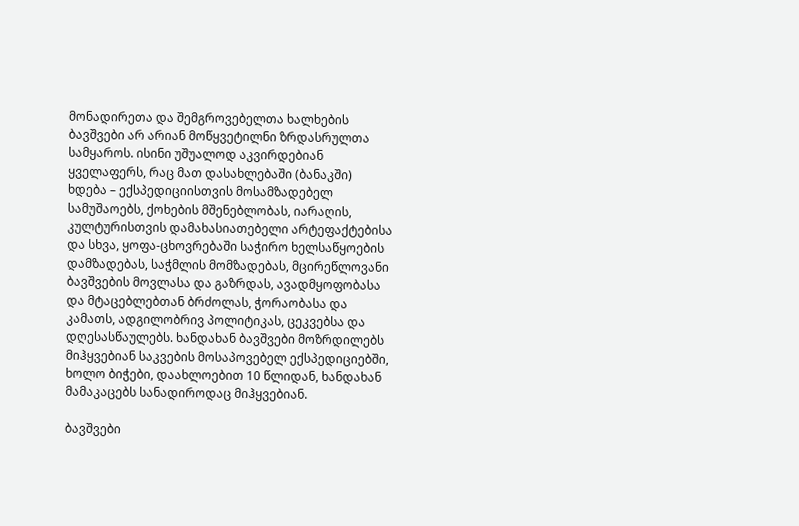მონადირეთა და შემგროვებელთა ხალხების ბავშვები არ არიან მოწყვეტილნი ზრდასრულთა სამყაროს. ისინი უშუალოდ აკვირდებიან ყველაფერს, რაც მათ დასახლებაში (ბანაკში) ხდება – ექსპედიციისთვის მოსამზადებელ სამუშაოებს, ქოხების მშენებლობას, იარაღის, კულტურისთვის დამახასიათებელი არტეფაქტებისა და სხვა, ყოფა-ცხოვრებაში საჭირო ხელსაწყოების დამზადებას, საჭმლის მომზადებას, მცირეწლოვანი ბავშვების მოვლასა და გაზრდას, ავადმყოფობასა და მტაცებლებთან ბრძოლას, ჭორაობასა და კამათს, ადგილობრივ პოლიტიკას, ცეკვებსა და დღესასწაულებს. ხანდახან ბავშვები მოზრდილებს მიჰყვებიან საკვების მოსაპოვებელ ექსპედიციებში, ხოლო ბიჭები, დაახლოებით 10 წლიდან, ხანდახან მამაკაცებს სანადიროდაც მიჰყვებიან.

ბავშვები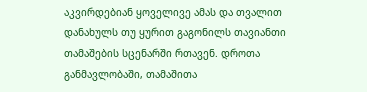აკვირდებიან ყოველივე ამას და თვალით დანახულს თუ ყურით გაგონილს თავიანთი თამაშების სცენარში რთავენ. დროთა განმავლობაში, თამაშითა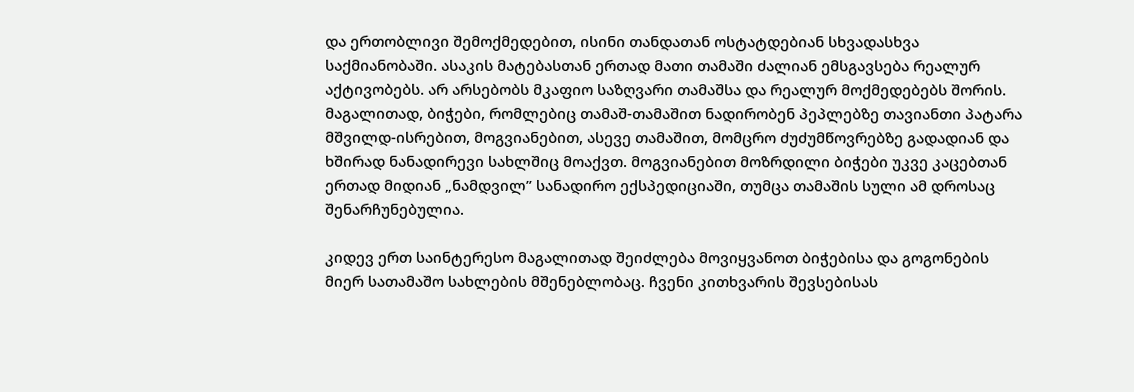და ერთობლივი შემოქმედებით, ისინი თანდათან ოსტატდებიან სხვადასხვა საქმიანობაში. ასაკის მატებასთან ერთად მათი თამაში ძალიან ემსგავსება რეალურ აქტივობებს. არ არსებობს მკაფიო საზღვარი თამაშსა და რეალურ მოქმედებებს შორის. მაგალითად, ბიჭები, რომლებიც თამაშ-თამაშით ნადირობენ პეპლებზე თავიანთი პატარა მშვილდ-ისრებით, მოგვიანებით, ასევე თამაშით, მომცრო ძუძუმწოვრებზე გადადიან და ხშირად ნანადირევი სახლშიც მოაქვთ. მოგვიანებით მოზრდილი ბიჭები უკვე კაცებთან ერთად მიდიან „ნამდვილ” სანადირო ექსპედიციაში, თუმცა თამაშის სული ამ დროსაც შენარჩუნებულია.

კიდევ ერთ საინტერესო მაგალითად შეიძლება მოვიყვანოთ ბიჭებისა და გოგონების მიერ სათამაშო სახლების მშენებლობაც. ჩვენი კითხვარის შევსებისას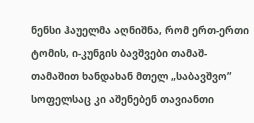ნენსი ჰაუელმა აღნიშნა, რომ ერთ-ერთი ტომის, ი-კუნგის ბავშვები თამაშ-თამაშით ხანდახან მთელ „საბავშვო” სოფელსაც კი აშენებენ თავიანთი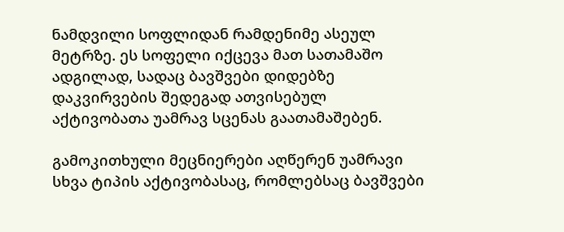ნამდვილი სოფლიდან რამდენიმე ასეულ მეტრზე. ეს სოფელი იქცევა მათ სათამაშო ადგილად, სადაც ბავშვები დიდებზე დაკვირვების შედეგად ათვისებულ აქტივობათა უამრავ სცენას გაათამაშებენ.

გამოკითხული მეცნიერები აღწერენ უამრავი სხვა ტიპის აქტივობასაც, რომლებსაც ბავშვები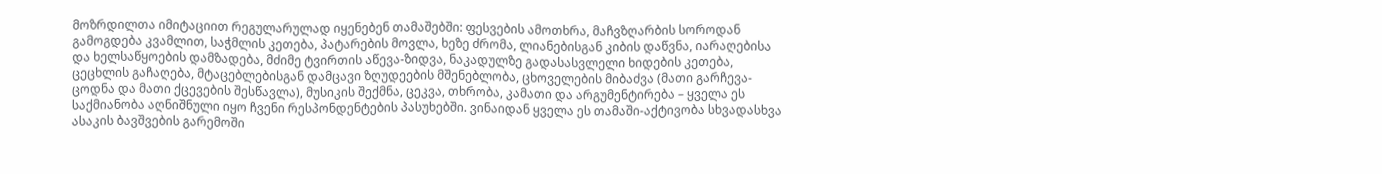მოზრდილთა იმიტაციით რეგულარულად იყენებენ თამაშებში: ფესვების ამოთხრა, მაჩვზღარბის სოროდან გამოგდება კვამლით, საჭმლის კეთება, პატარების მოვლა, ხეზე ძრომა, ლიანებისგან კიბის დაწვნა, იარაღებისა და ხელსაწყოების დამზადება, მძიმე ტვირთის აწევა-ზიდვა, ნაკადულზე გადასასვლელი ხიდების კეთება, ცეცხლის გაჩაღება, მტაცებლებისგან დამცავი ზღუდეების მშენებლობა, ცხოველების მიბაძვა (მათი გარჩევა-ცოდნა და მათი ქცევების შესწავლა), მუსიკის შექმნა, ცეკვა, თხრობა, კამათი და არგუმენტირება – ყველა ეს საქმიანობა აღნიშნული იყო ჩვენი რესპონდენტების პასუხებში. ვინაიდან ყველა ეს თამაში-აქტივობა სხვადასხვა ასაკის ბავშვების გარემოში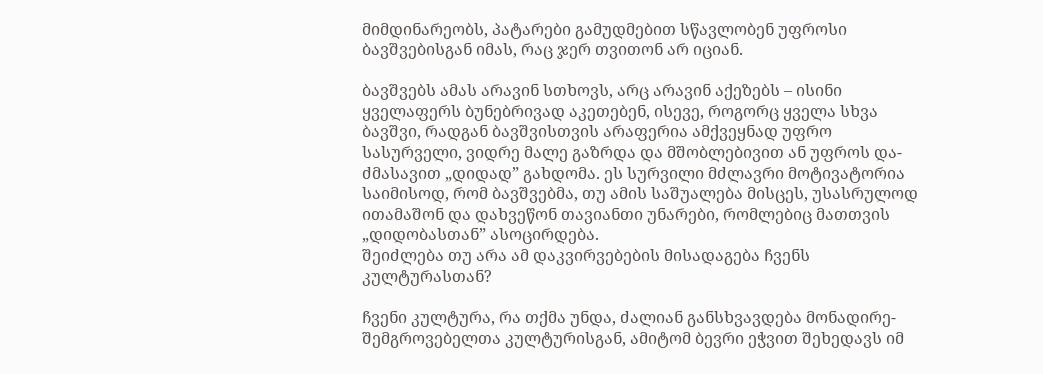მიმდინარეობს, პატარები გამუდმებით სწავლობენ უფროსი ბავშვებისგან იმას, რაც ჯერ თვითონ არ იციან.

ბავშვებს ამას არავინ სთხოვს, არც არავინ აქეზებს – ისინი ყველაფერს ბუნებრივად აკეთებენ, ისევე, როგორც ყველა სხვა ბავშვი, რადგან ბავშვისთვის არაფერია ამქვეყნად უფრო სასურველი, ვიდრე მალე გაზრდა და მშობლებივით ან უფროს და-ძმასავით „დიდად” გახდომა. ეს სურვილი მძლავრი მოტივატორია საიმისოდ, რომ ბავშვებმა, თუ ამის საშუალება მისცეს, უსასრულოდ ითამაშონ და დახვეწონ თავიანთი უნარები, რომლებიც მათთვის „დიდობასთან” ასოცირდება.
შეიძლება თუ არა ამ დაკვირვებების მისადაგება ჩვენს კულტურასთან?

ჩვენი კულტურა, რა თქმა უნდა, ძალიან განსხვავდება მონადირე-შემგროვებელთა კულტურისგან, ამიტომ ბევრი ეჭვით შეხედავს იმ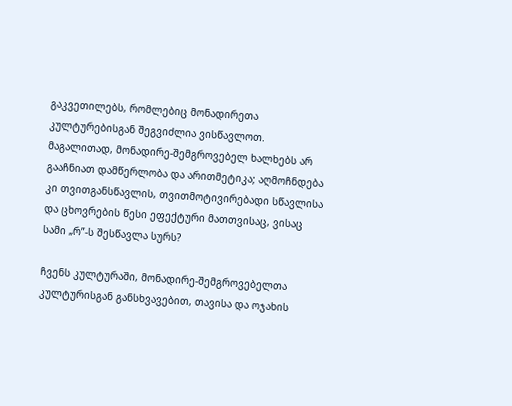გაკვეთილებს, რომლებიც მონადირეთა კულტურებისგან შეგვიძლია ვისწავლოთ. მაგალითად, მონადირე-შემგროვებელ ხალხებს არ გააჩნიათ დამწერლობა და არითმეტიკა; აღმოჩნდება კი თვითგანსწავლის, თვითმოტივირებადი სწავლისა და ცხოვრების წესი ეფექტური მათთვისაც, ვისაც სამი „რ”-ს შესწავლა სურს?

ჩვენს კულტურაში, მონადირე-შემგროვებელთა კულტურისგან განსხვავებით, თავისა და ოჯახის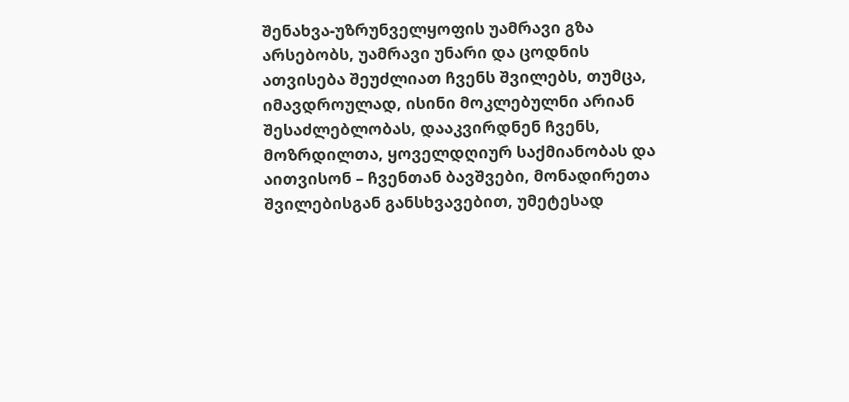შენახვა-უზრუნველყოფის უამრავი გზა არსებობს, უამრავი უნარი და ცოდნის ათვისება შეუძლიათ ჩვენს შვილებს, თუმცა, იმავდროულად, ისინი მოკლებულნი არიან შესაძლებლობას, დააკვირდნენ ჩვენს, მოზრდილთა, ყოველდღიურ საქმიანობას და აითვისონ – ჩვენთან ბავშვები, მონადირეთა შვილებისგან განსხვავებით, უმეტესად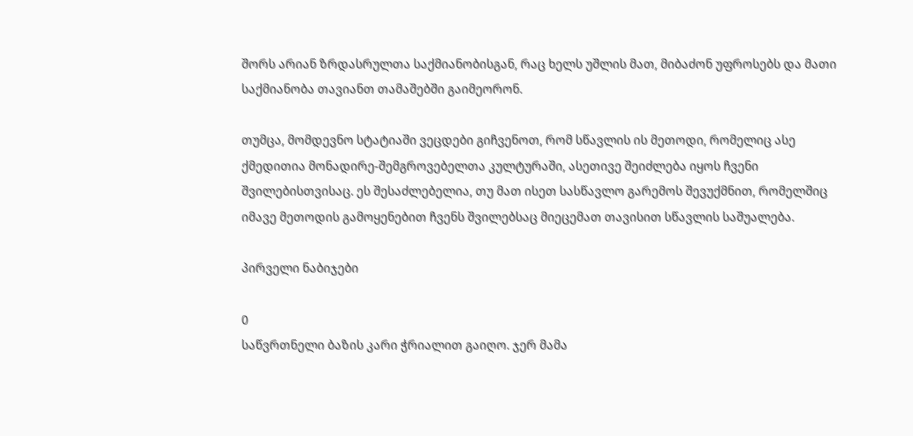შორს არიან ზრდასრულთა საქმიანობისგან, რაც ხელს უშლის მათ, მიბაძონ უფროსებს და მათი საქმიანობა თავიანთ თამაშებში გაიმეორონ.

თუმცა, მომდევნო სტატიაში ვეცდები გიჩვენოთ, რომ სწავლის ის მეთოდი, რომელიც ასე ქმედითია მონადირე-შემგროვებელთა კულტურაში, ასეთივე შეიძლება იყოს ჩვენი შვილებისთვისაც. ეს შესაძლებელია, თუ მათ ისეთ სასწავლო გარემოს შევუქმნით, რომელშიც იმავე მეთოდის გამოყენებით ჩვენს შვილებსაც მიეცემათ თავისით სწავლის საშუალება.

პირველი ნაბიჯები

0
საწვრთნელი ბაზის კარი ჭრიალით გაიღო. ჯერ მამა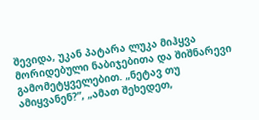შევიდა, უკან პატარა ლუკა მიჰყვა მორიდებული ნაბიჯებითა და შიშნარევი გამომეტყველებით. „ნეტავ თუ ამიყვანენ?”, „ამათ შეხედეთ,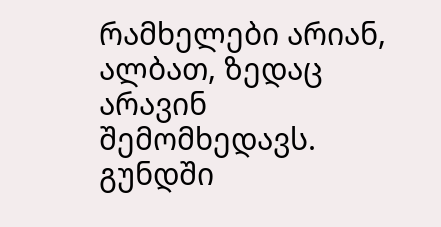რამხელები არიან, ალბათ, ზედაც არავინ შემომხედავს. გუნდში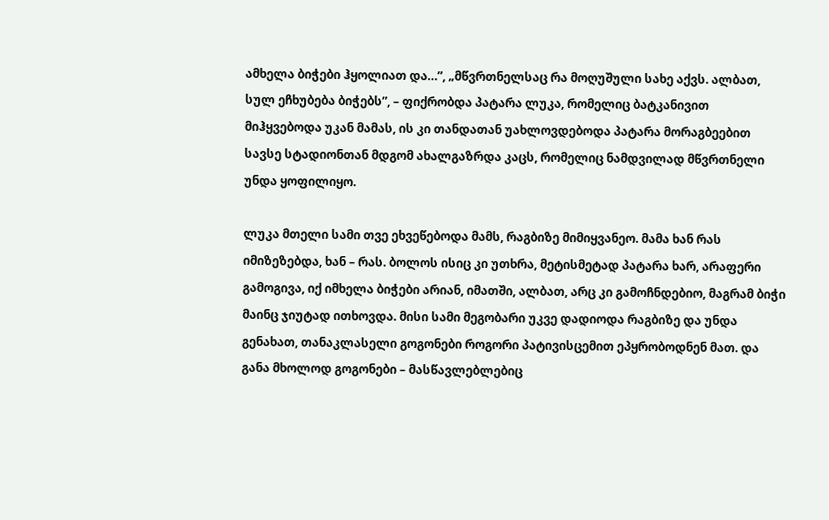ამხელა ბიჭები ჰყოლიათ და…”, „მწვრთნელსაც რა მოღუშული სახე აქვს. ალბათ, სულ ეჩხუბება ბიჭებს”, – ფიქრობდა პატარა ლუკა, რომელიც ბატკანივით მიჰყვებოდა უკან მამას, ის კი თანდათან უახლოვდებოდა პატარა მორაგბეებით სავსე სტადიონთან მდგომ ახალგაზრდა კაცს, რომელიც ნამდვილად მწვრთნელი უნდა ყოფილიყო.

ლუკა მთელი სამი თვე ეხვეწებოდა მამს, რაგბიზე მიმიყვანეო. მამა ხან რას იმიზეზებდა, ხან – რას. ბოლოს ისიც კი უთხრა, მეტისმეტად პატარა ხარ, არაფერი გამოგივა, იქ იმხელა ბიჭები არიან, იმათში, ალბათ, არც კი გამოჩნდებიო, მაგრამ ბიჭი მაინც ჯიუტად ითხოვდა. მისი სამი მეგობარი უკვე დადიოდა რაგბიზე და უნდა გენახათ, თანაკლასელი გოგონები როგორი პატივისცემით ეპყრობოდნენ მათ. და განა მხოლოდ გოგონები – მასწავლებლებიც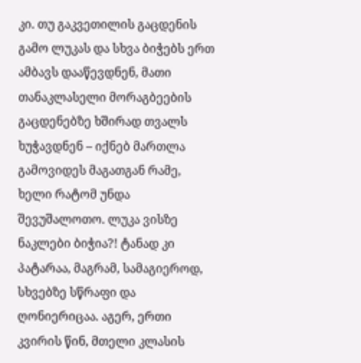კი. თუ გაკვეთილის გაცდენის გამო ლუკას და სხვა ბიჭებს ერთ ამბავს დააწევდნენ, მათი თანაკლასელი მორაგბეების გაცდენებზე ხშირად თვალს ხუჭავდნენ – იქნებ მართლა გამოვიდეს მაგათგან რამე, ხელი რატომ უნდა შევუშალოთო. ლუკა ვისზე ნაკლები ბიჭია?! ტანად კი პატარაა, მაგრამ, სამაგიეროდ, სხვებზე სწრაფი და ღონიერიცაა. აგერ, ერთი კვირის წინ, მთელი კლასის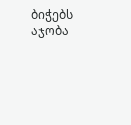ბიჭებს აჯობა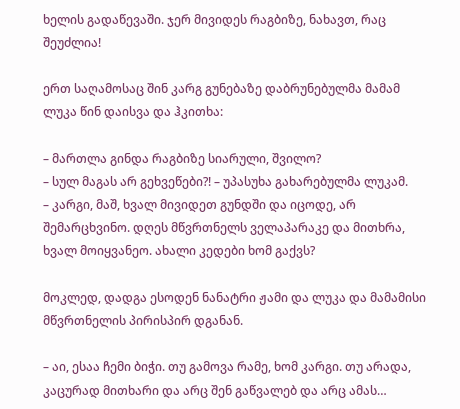ხელის გადაწევაში. ჯერ მივიდეს რაგბიზე, ნახავთ, რაც შეუძლია!

ერთ საღამოსაც შინ კარგ გუნებაზე დაბრუნებულმა მამამ ლუკა წინ დაისვა და ჰკითხა:

– მართლა გინდა რაგბიზე სიარული, შვილო?
– სულ მაგას არ გეხვეწები?! – უპასუხა გახარებულმა ლუკამ.
– კარგი, მაშ, ხვალ მივიდეთ გუნდში და იცოდე, არ შემარცხვინო. დღეს მწვრთნელს ველაპარაკე და მითხრა, ხვალ მოიყვანეო. ახალი კედები ხომ გაქვს?

მოკლედ, დადგა ესოდენ ნანატრი ჟამი და ლუკა და მამამისი მწვრთნელის პირისპირ დგანან.

– აი, ესაა ჩემი ბიჭი. თუ გამოვა რამე, ხომ კარგი. თუ არადა, კაცურად მითხარი და არც შენ გაწვალებ და არც ამას…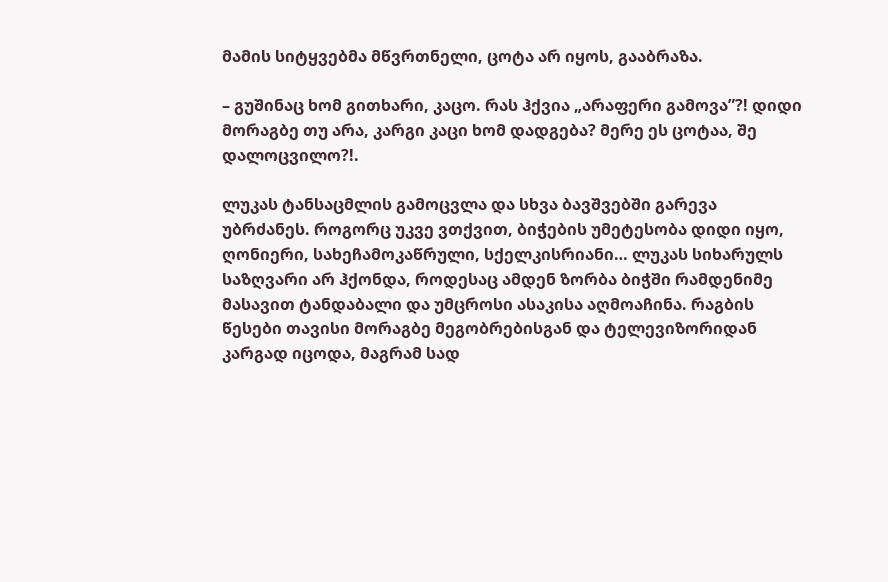მამის სიტყვებმა მწვრთნელი, ცოტა არ იყოს, გააბრაზა.

– გუშინაც ხომ გითხარი, კაცო. რას ჰქვია „არაფერი გამოვა”?! დიდი მორაგბე თუ არა, კარგი კაცი ხომ დადგება? მერე ეს ცოტაა, შე დალოცვილო?!.

ლუკას ტანსაცმლის გამოცვლა და სხვა ბავშვებში გარევა უბრძანეს. როგორც უკვე ვთქვით, ბიჭების უმეტესობა დიდი იყო, ღონიერი, სახეჩამოკაწრული, სქელკისრიანი… ლუკას სიხარულს საზღვარი არ ჰქონდა, როდესაც ამდენ ზორბა ბიჭში რამდენიმე მასავით ტანდაბალი და უმცროსი ასაკისა აღმოაჩინა. რაგბის წესები თავისი მორაგბე მეგობრებისგან და ტელევიზორიდან კარგად იცოდა, მაგრამ სად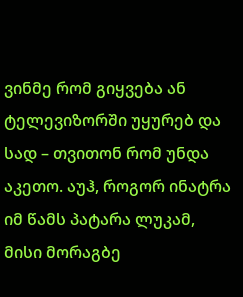ვინმე რომ გიყვება ან ტელევიზორში უყურებ და სად – თვითონ რომ უნდა აკეთო. აუჰ, როგორ ინატრა იმ წამს პატარა ლუკამ, მისი მორაგბე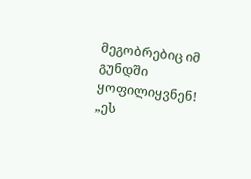მეგობრებიც იმ გუნდში ყოფილიყვნენ! „ეს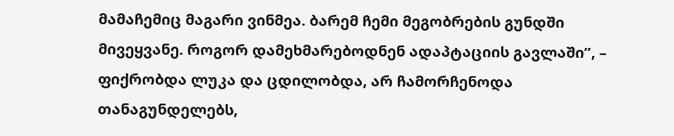მამაჩემიც მაგარი ვინმეა. ბარემ ჩემი მეგობრების გუნდში მივეყვანე. როგორ დამეხმარებოდნენ ადაპტაციის გავლაში”, – ფიქრობდა ლუკა და ცდილობდა, არ ჩამორჩენოდა თანაგუნდელებს,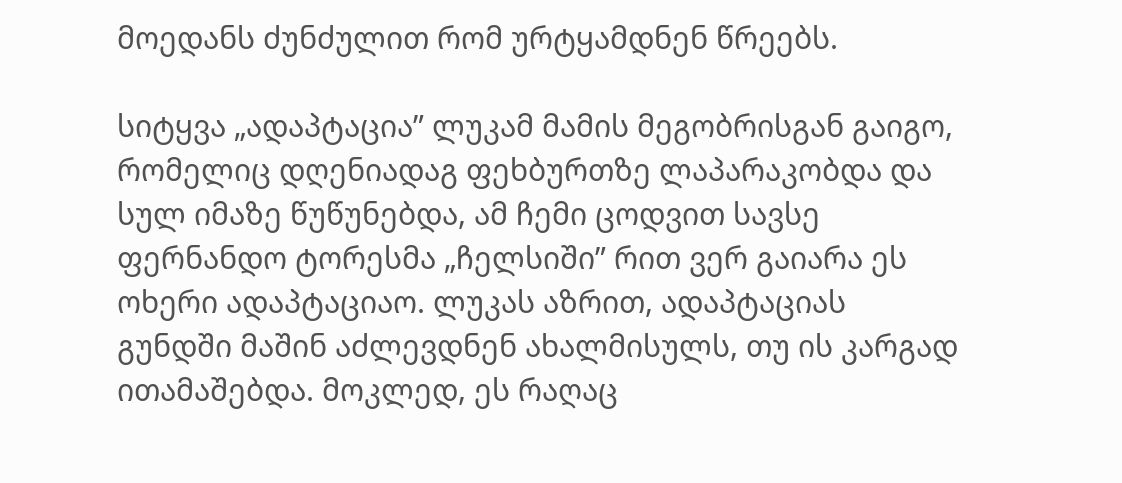მოედანს ძუნძულით რომ ურტყამდნენ წრეებს.

სიტყვა „ადაპტაცია” ლუკამ მამის მეგობრისგან გაიგო, რომელიც დღენიადაგ ფეხბურთზე ლაპარაკობდა და სულ იმაზე წუწუნებდა, ამ ჩემი ცოდვით სავსე ფერნანდო ტორესმა „ჩელსიში” რით ვერ გაიარა ეს ოხერი ადაპტაციაო. ლუკას აზრით, ადაპტაციას გუნდში მაშინ აძლევდნენ ახალმისულს, თუ ის კარგად ითამაშებდა. მოკლედ, ეს რაღაც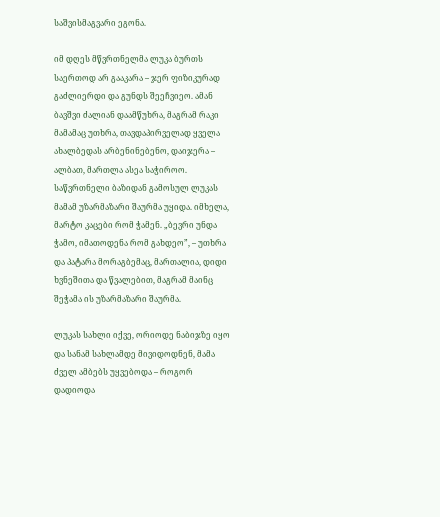საშვისმაგვარი ეგონა.

იმ დღეს მწვრთნელმა ლუკა ბურთს საერთოდ არ გააკარა – ჯერ ფიზიკურად გაძლიერდი და გუნდს შეეჩვიეო. ამან ბავშვი ძალიან დაამწუხრა, მაგრამ რაკი მამამაც უთხრა, თავდაპირველად ყველა ახალბედას არბენინებენო, დაიჯერა – ალბათ, მართლა ასეა საჭიროო. საწვრთნელი ბაზიდან გამოსულ ლუკას მამამ უზარმაზარი შაურმა უყიდა. იმხელა, მარტო კაცები რომ ჭამენ. „ბევრი უნდა ჭამო, იმათოდენა რომ გახდეო”, – უთხრა და პატარა მორაგბემაც, მართალია, დიდი ხვნეშითა და წვალებით, მაგრამ მაინც შეჭამა ის უზარმაზარი შაურმა.

ლუკას სახლი იქვე, ორიოდე ნაბიჯზე იყო და სანამ სახლამდე მივიდოდნენ, მამა ძველ ამბებს უყვებოდა – როგორ დადიოდა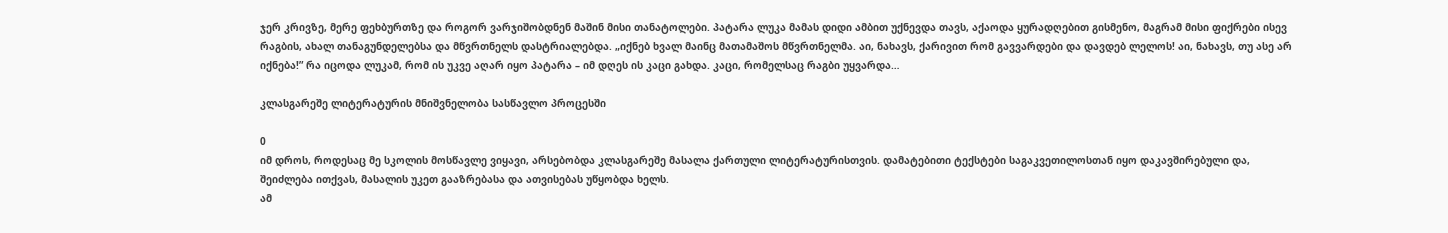ჯერ კრივზე, მერე ფეხბურთზე და როგორ ვარჯიშობდნენ მაშინ მისი თანატოლები. პატარა ლუკა მამას დიდი ამბით უქნევდა თავს, აქაოდა ყურადღებით გისმენო, მაგრამ მისი ფიქრები ისევ რაგბის, ახალ თანაგუნდელებსა და მწვრთნელს დასტრიალებდა. „იქნებ ხვალ მაინც მათამაშოს მწვრთნელმა. აი, ნახავს, ქარივით რომ გავვარდები და დავდებ ლელოს! აი, ნახავს, თუ ასე არ იქნება!” რა იცოდა ლუკამ, რომ ის უკვე აღარ იყო პატარა – იმ დღეს ის კაცი გახდა. კაცი, რომელსაც რაგბი უყვარდა…

კლასგარეშე ლიტერატურის მნიშვნელობა სასწავლო პროცესში

0
იმ დროს, როდესაც მე სკოლის მოსწავლე ვიყავი, არსებობდა კლასგარეშე მასალა ქართული ლიტერატურისთვის. დამატებითი ტექსტები საგაკვეთილოსთან იყო დაკავშირებული და, შეიძლება ითქვას, მასალის უკეთ გააზრებასა და ათვისებას უწყობდა ხელს.
ამ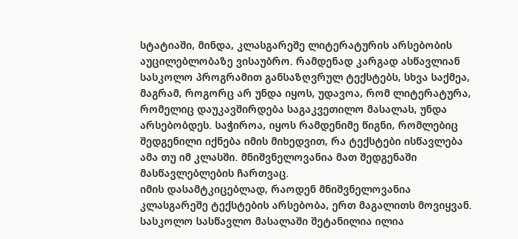სტატიაში, მინდა, კლასგარეშე ლიტერატურის არსებობის აუცილებლობაზე ვისაუბრო. რამდენად კარგად ასწავლიან სასკოლო პროგრამით განსაზღვრულ ტექსტებს, სხვა საქმეა, მაგრამ, როგორც არ უნდა იყოს, უდავოა, რომ ლიტერატურა, რომელიც დაუკავშირდება საგაკვეთილო მასალას, უნდა არსებობდეს. საჭიროა, იყოს რამდენიმე წიგნი, რომლებიც შედგენილი იქნება იმის მიხედვით, რა ტექსტები ისწავლება ამა თუ იმ კლასში. მნიშვნელოვანია მათ შედგენაში მასწავლებლების ჩართვაც.
იმის დასამტკიცებლად, რაოდენ მნიშვნელოვანია კლასგარეშე ტექსტების არსებობა, ერთ მაგალითს მოვიყვან. სასკოლო სასწავლო მასალაში შეტანილია ილია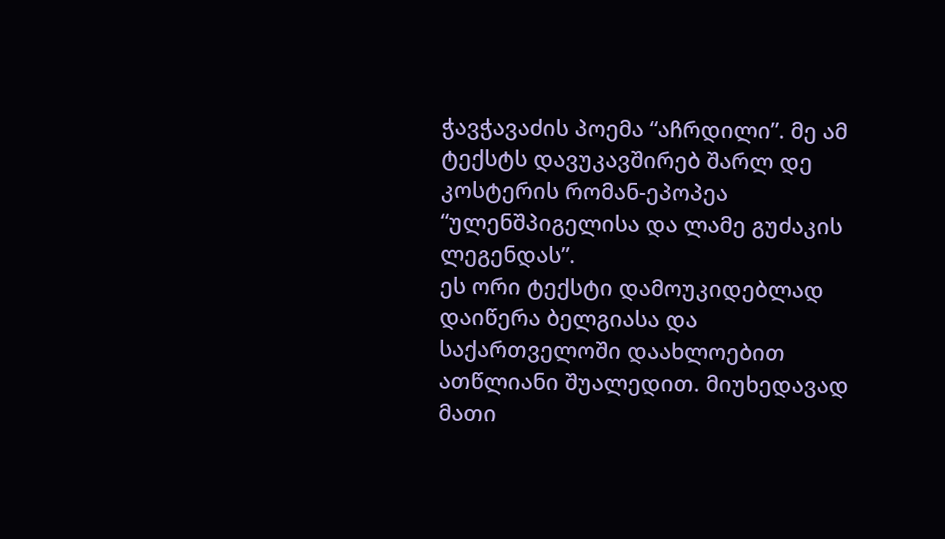ჭავჭავაძის პოემა “აჩრდილი”. მე ამ ტექსტს დავუკავშირებ შარლ დე კოსტერის რომან-ეპოპეა “ულენშპიგელისა და ლამე გუძაკის ლეგენდას”.
ეს ორი ტექსტი დამოუკიდებლად დაიწერა ბელგიასა და საქართველოში დაახლოებით ათწლიანი შუალედით. მიუხედავად მათი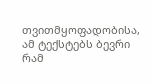თვითმყოფადობისა, ამ ტექსტებს ბევრი რამ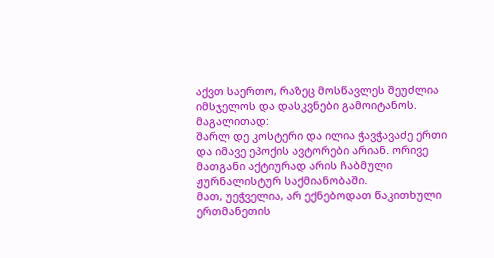აქვთ საერთო, რაზეც მოსწავლეს შეუძლია იმსჯელოს და დასკვნები გამოიტანოს. მაგალითად:
შარლ დე კოსტერი და ილია ჭავჭავაძე ერთი და იმავე ეპოქის ავტორები არიან. ორივე მათგანი აქტიურად არის ჩაბმული ჟურნალისტურ საქმიანობაში.
მათ, უეჭველია, არ ექნებოდათ წაკითხული ერთმანეთის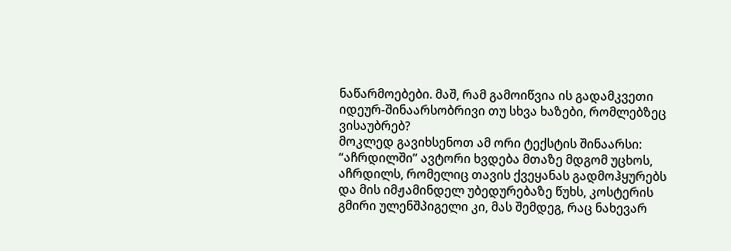ნაწარმოებები. მაშ, რამ გამოიწვია ის გადამკვეთი იდეურ-შინაარსობრივი თუ სხვა ხაზები, რომლებზეც ვისაუბრებ?
მოკლედ გავიხსენოთ ამ ორი ტექსტის შინაარსი: “აჩრდილში” ავტორი ხვდება მთაზე მდგომ უცხოს, აჩრდილს, რომელიც თავის ქვეყანას გადმოჰყურებს და მის იმჟამინდელ უბედურებაზე წუხს, კოსტერის გმირი ულენშპიგელი კი, მას შემდეგ, რაც ნახევარ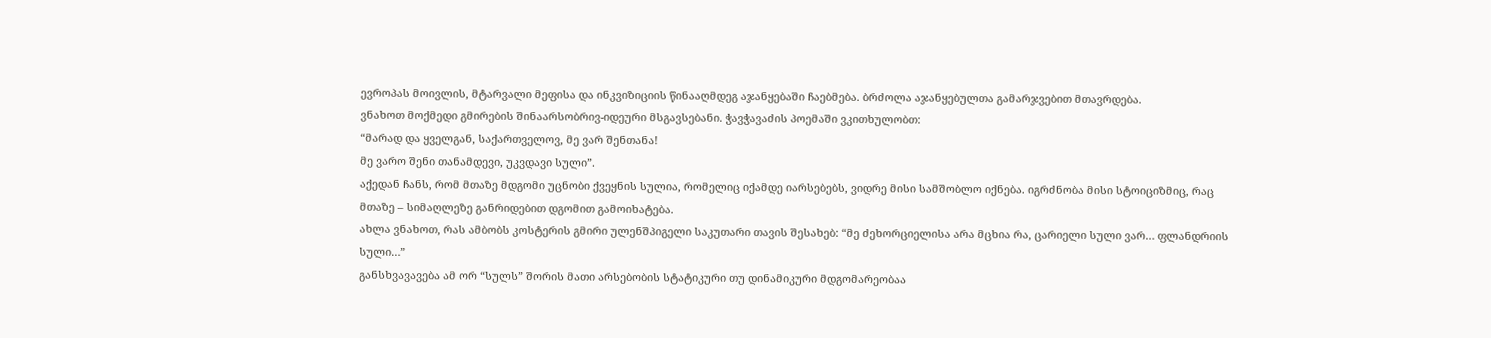ევროპას მოივლის, მტარვალი მეფისა და ინკვიზიციის წინააღმდეგ აჯანყებაში ჩაებმება. ბრძოლა აჯანყებულთა გამარჯვებით მთავრდება.
ვნახოთ მოქმედი გმირების შინაარსობრივ-იდეური მსგავსებანი. ჭავჭავაძის პოემაში ვკითხულობთ:
“მარად და ყველგან, საქართველოვ, მე ვარ შენთანა!
მე ვარო შენი თანამდევი, უკვდავი სული”.
აქედან ჩანს, რომ მთაზე მდგომი უცნობი ქვეყნის სულია, რომელიც იქამდე იარსებებს, ვიდრე მისი სამშობლო იქნება. იგრძნობა მისი სტოიციზმიც, რაც მთაზე – სიმაღლეზე განრიდებით დგომით გამოიხატება.
ახლა ვნახოთ, რას ამბობს კოსტერის გმირი ულენშპიგელი საკუთარი თავის შესახებ: “მე ძეხორციელისა არა მცხია რა, ცარიელი სული ვარ… ფლანდრიის სული…”
განსხვავავება ამ ორ “სულს” შორის მათი არსებობის სტატიკური თუ დინამიკური მდგომარეობაა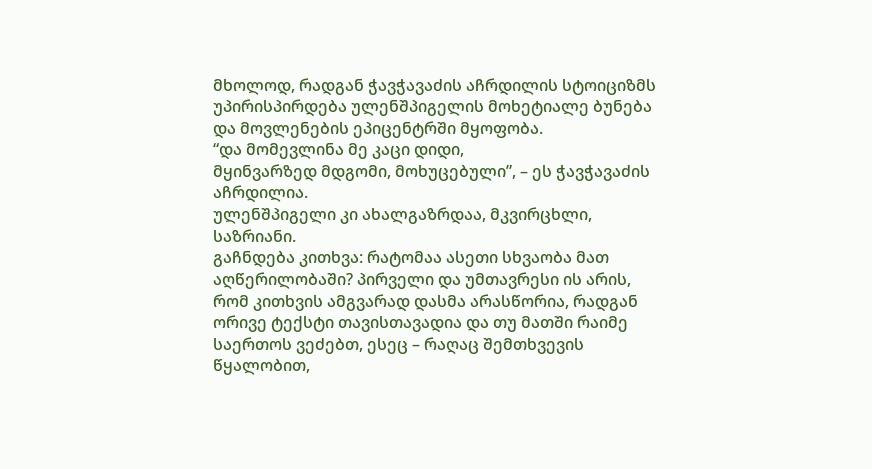მხოლოდ, რადგან ჭავჭავაძის აჩრდილის სტოიციზმს უპირისპირდება ულენშპიგელის მოხეტიალე ბუნება და მოვლენების ეპიცენტრში მყოფობა.
“და მომევლინა მე კაცი დიდი,
მყინვარზედ მდგომი, მოხუცებული”, – ეს ჭავჭავაძის აჩრდილია.
ულენშპიგელი კი ახალგაზრდაა, მკვირცხლი, საზრიანი.
გაჩნდება კითხვა: რატომაა ასეთი სხვაობა მათ აღწერილობაში? პირველი და უმთავრესი ის არის, რომ კითხვის ამგვარად დასმა არასწორია, რადგან ორივე ტექსტი თავისთავადია და თუ მათში რაიმე საერთოს ვეძებთ, ესეც – რაღაც შემთხვევის წყალობით,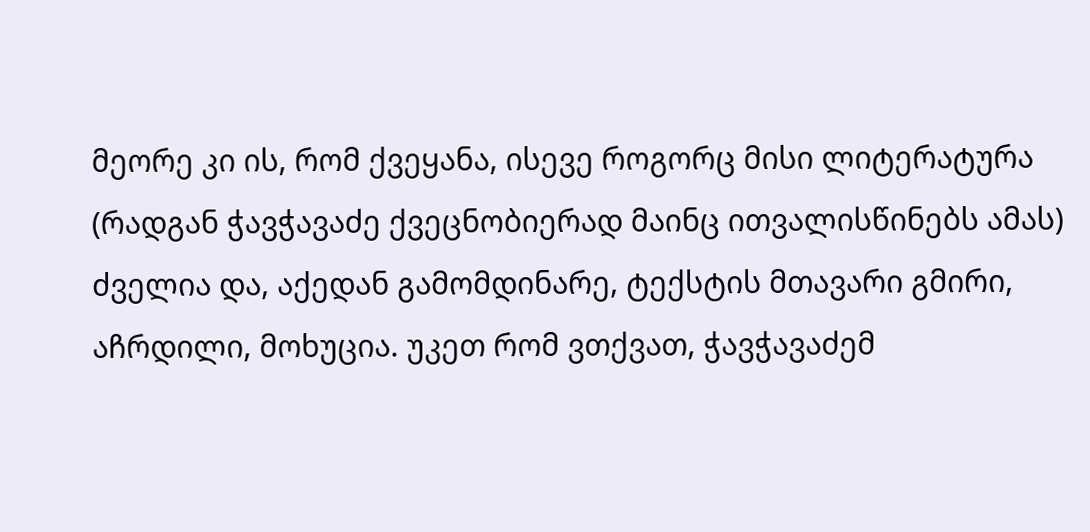მეორე კი ის, რომ ქვეყანა, ისევე როგორც მისი ლიტერატურა (რადგან ჭავჭავაძე ქვეცნობიერად მაინც ითვალისწინებს ამას) ძველია და, აქედან გამომდინარე, ტექსტის მთავარი გმირი, აჩრდილი, მოხუცია. უკეთ რომ ვთქვათ, ჭავჭავაძემ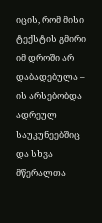იცის, რომ მისი ტექსტის გმირი იმ დროში არ დაბადებულა – ის არსებობდა ადრეულ საუკუნეებშიც და სხვა მწერალთა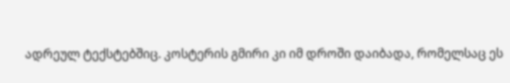ადრეულ ტექსტებშიც. კოსტერის გმირი კი იმ დროში დაიბადა, რომელსაც ეს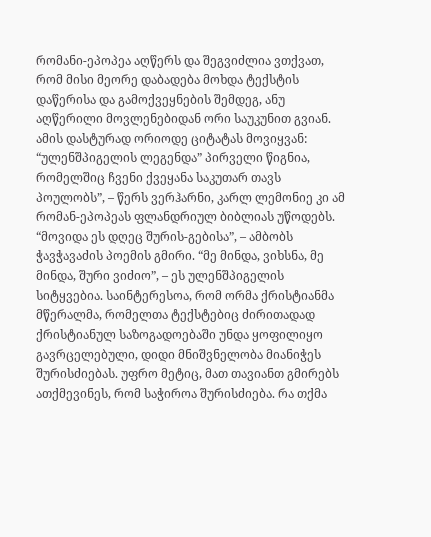რომანი-ეპოპეა აღწერს და შეგვიძლია ვთქვათ, რომ მისი მეორე დაბადება მოხდა ტექსტის დაწერისა და გამოქვეყნების შემდეგ, ანუ აღწერილი მოვლენებიდან ორი საუკუნით გვიან. ამის დასტურად ორიოდე ციტატას მოვიყვან: “ულენშპიგელის ლეგენდა” პირველი წიგნია, რომელშიც ჩვენი ქვეყანა საკუთარ თავს პოულობს”, – წერს ვერჰარნი, კარლ ლემონიე კი ამ რომან-ეპოპეას ფლანდრიულ ბიბლიას უწოდებს.
“მოვიდა ეს დღეც შურის-გებისა”, – ამბობს ჭავჭავაძის პოემის გმირი. “მე მინდა, ვიხსნა, მე მინდა, შური ვიძიო”, – ეს ულენშპიგელის სიტყვებია. საინტერესოა, რომ ორმა ქრისტიანმა მწერალმა, რომელთა ტექსტებიც ძირითადად ქრისტიანულ საზოგადოებაში უნდა ყოფილიყო გავრცელებული, დიდი მნიშვნელობა მიანიჭეს შურისძიებას. უფრო მეტიც, მათ თავიანთ გმირებს ათქმევინეს, რომ საჭიროა შურისძიება. რა თქმა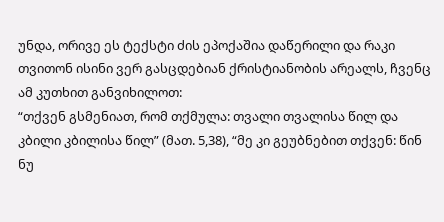უნდა, ორივე ეს ტექსტი ძის ეპოქაშია დაწერილი და რაკი თვითონ ისინი ვერ გასცდებიან ქრისტიანობის არეალს, ჩვენც ამ კუთხით განვიხილოთ:
“თქვენ გსმენიათ, რომ თქმულა: თვალი თვალისა წილ და კბილი კბილისა წილ” (მათ. 5,38), “მე კი გეუბნებით თქვენ: წინ ნუ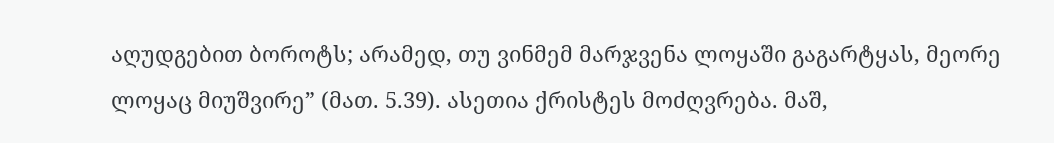აღუდგებით ბოროტს; არამედ, თუ ვინმემ მარჯვენა ლოყაში გაგარტყას, მეორე ლოყაც მიუშვირე” (მათ. 5.39). ასეთია ქრისტეს მოძღვრება. მაშ,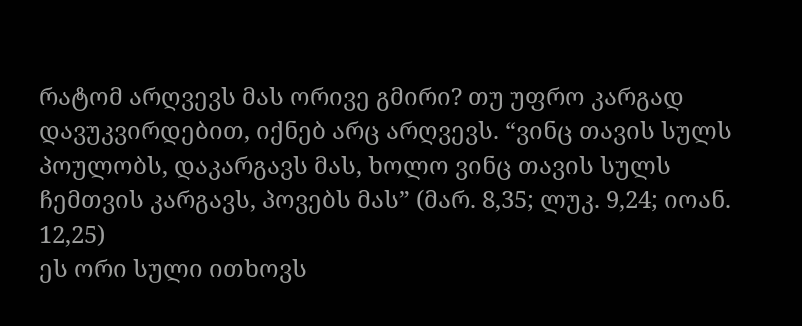რატომ არღვევს მას ორივე გმირი? თუ უფრო კარგად დავუკვირდებით, იქნებ არც არღვევს. “ვინც თავის სულს პოულობს, დაკარგავს მას, ხოლო ვინც თავის სულს ჩემთვის კარგავს, პოვებს მას” (მარ. 8,35; ლუკ. 9,24; იოან. 12,25)
ეს ორი სული ითხოვს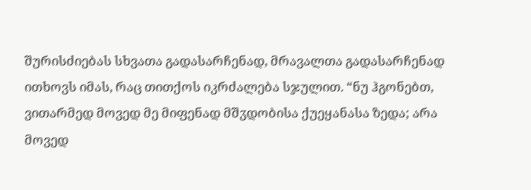შურისძიებას სხვათა გადასარჩენად, მრავალთა გადასარჩენად ითხოვს იმას, რაც თითქოს იკრძალება სჯულით. “ნუ ჰგონებთ, ვითარმედ მოვედ მე მიფენად მშჳდობისა ქუეყანასა ზედა; არა მოვედ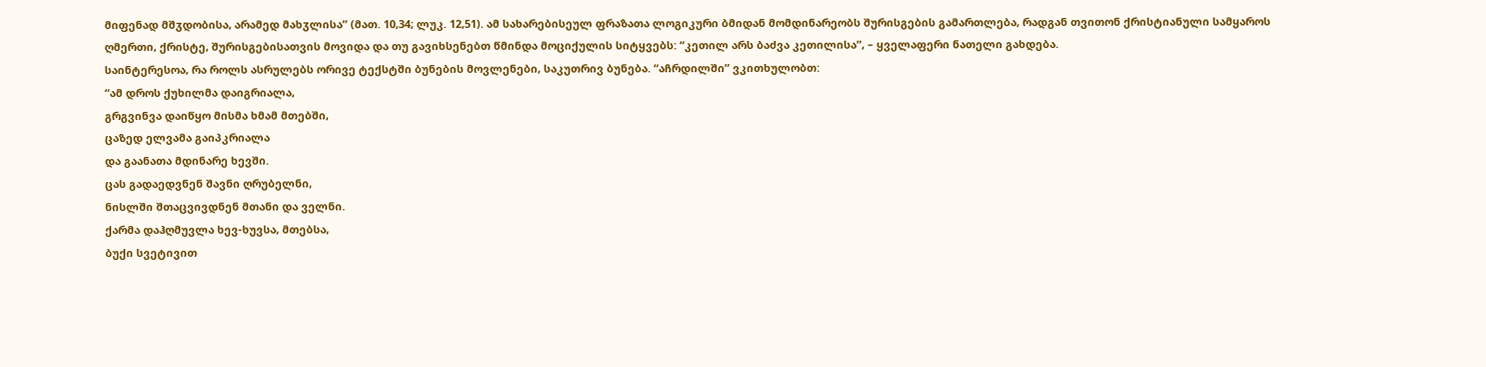მიფენად მშჳდობისა, არამედ მახჳლისა” (მათ. 10,34; ლუკ. 12,51). ამ სახარებისეულ ფრაზათა ლოგიკური ბმიდან მომდინარეობს შურისგების გამართლება, რადგან თვითონ ქრისტიანული სამყაროს ღმერთი, ქრისტე, შურისგებისათვის მოვიდა და თუ გავიხსენებთ წმინდა მოციქულის სიტყვებს: “კეთილ არს ბაძვა კეთილისა”, – ყველაფერი ნათელი გახდება.
საინტერესოა, რა როლს ასრულებს ორივე ტექსტში ბუნების მოვლენები, საკუთრივ ბუნება. “აჩრდილში” ვკითხულობთ:
“ამ დროს ქუხილმა დაიგრიალა,
გრგვინვა დაიწყო მისმა ხმამ მთებში,
ცაზედ ელვამა გაიპკრიალა
და გაანათა მდინარე ხევში.
ცას გადაედვნენ შავნი ღრუბელნი,
ნისლში შთაცვივდნენ მთანი და ველნი.
ქარმა დაჰღმუვლა ხევ-ხუვსა, მთებსა,
ბუქი სვეტივით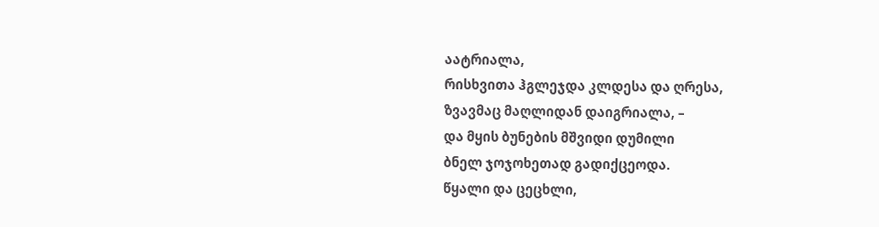აატრიალა,
რისხვითა ჰგლეჯდა კლდესა და ღრესა,
ზვავმაც მაღლიდან დაიგრიალა, –
და მყის ბუნების მშვიდი დუმილი
ბნელ ჯოჯოხეთად გადიქცეოდა.
წყალი და ცეცხლი,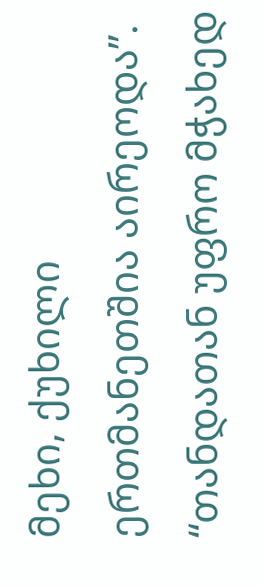მეხი, ქუხილი
ერთმანეთშია აირეოდა”.
“თანდათან უფრო მჭახედ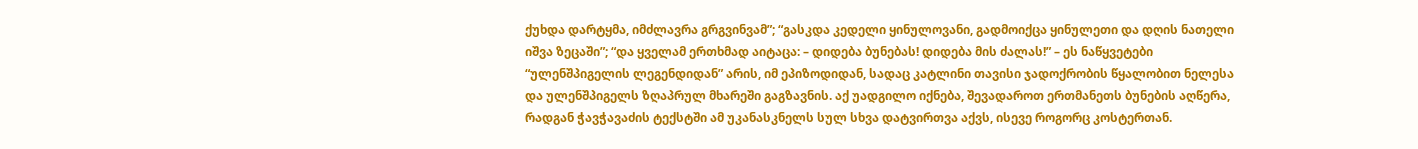ქუხდა დარტყმა, იმძლავრა გრგვინვამ”; “გასკდა კედელი ყინულოვანი, გადმოიქცა ყინულეთი და დღის ნათელი იშვა ზეცაში”; “და ყველამ ერთხმად აიტაცა: – დიდება ბუნებას! დიდება მის ძალას!” – ეს ნაწყვეტები “ულენშპიგელის ლეგენდიდან” არის, იმ ეპიზოდიდან, სადაც კატლინი თავისი ჯადოქრობის წყალობით ნელესა და ულენშპიგელს ზღაპრულ მხარეში გაგზავნის. აქ უადგილო იქნება, შევადაროთ ერთმანეთს ბუნების აღწერა, რადგან ჭავჭავაძის ტექსტში ამ უკანასკნელს სულ სხვა დატვირთვა აქვს, ისევე როგორც კოსტერთან.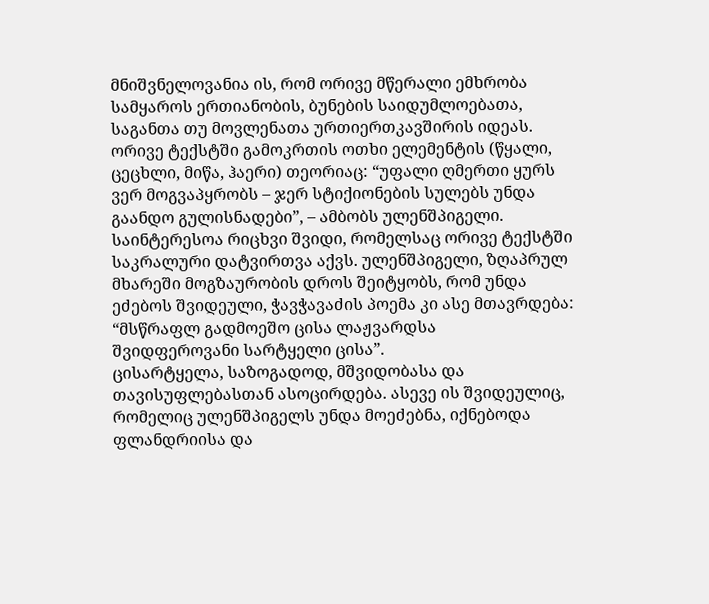მნიშვნელოვანია ის, რომ ორივე მწერალი ემხრობა სამყაროს ერთიანობის, ბუნების საიდუმლოებათა, საგანთა თუ მოვლენათა ურთიერთკავშირის იდეას. ორივე ტექსტში გამოკრთის ოთხი ელემენტის (წყალი, ცეცხლი, მიწა, ჰაერი) თეორიაც: “უფალი ღმერთი ყურს ვერ მოგვაპყრობს – ჯერ სტიქიონების სულებს უნდა გაანდო გულისნადები”, – ამბობს ულენშპიგელი.
საინტერესოა რიცხვი შვიდი, რომელსაც ორივე ტექსტში საკრალური დატვირთვა აქვს. ულენშპიგელი, ზღაპრულ მხარეში მოგზაურობის დროს შეიტყობს, რომ უნდა ეძებოს შვიდეული, ჭავჭავაძის პოემა კი ასე მთავრდება:
“მსწრაფლ გადმოეშო ცისა ლაჟვარდსა
შვიდფეროვანი სარტყელი ცისა”.
ცისარტყელა, საზოგადოდ, მშვიდობასა და თავისუფლებასთან ასოცირდება. ასევე ის შვიდეულიც, რომელიც ულენშპიგელს უნდა მოეძებნა, იქნებოდა ფლანდრიისა და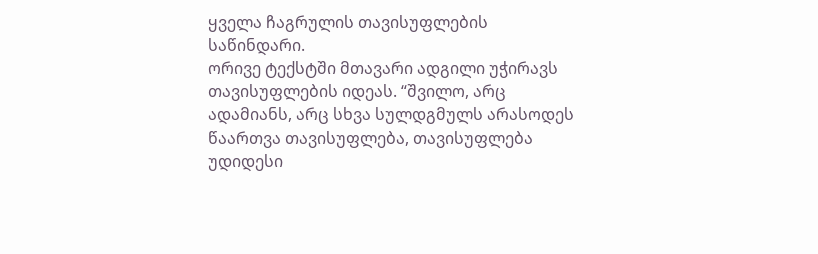ყველა ჩაგრულის თავისუფლების საწინდარი.
ორივე ტექსტში მთავარი ადგილი უჭირავს თავისუფლების იდეას. “შვილო, არც ადამიანს, არც სხვა სულდგმულს არასოდეს წაართვა თავისუფლება, თავისუფლება უდიდესი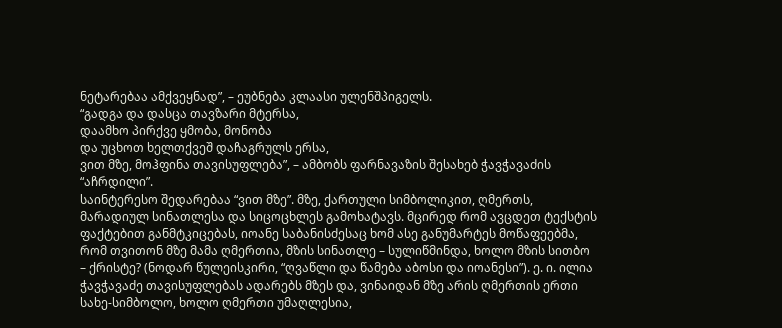ნეტარებაა ამქვეყნად”, – ეუბნება კლაასი ულენშპიგელს.
“გადგა და დასცა თავზარი მტერსა,
დაამხო პირქვე ყმობა, მონობა
და უცხოთ ხელთქვეშ დაჩაგრულს ერსა,
ვით მზე, მოჰფინა თავისუფლება”, – ამბობს ფარნავაზის შესახებ ჭავჭავაძის “აჩრდილი”.
საინტერესო შედარებაა “ვით მზე”. მზე, ქართული სიმბოლიკით, ღმერთს, მარადიულ სინათლესა და სიცოცხლეს გამოხატავს. მცირედ რომ ავცდეთ ტექსტის ფაქტებით განმტკიცებას, იოანე საბანისძესაც ხომ ასე განუმარტეს მოწაფეებმა, რომ თვითონ მზე მამა ღმერთია, მზის სინათლე – სულიწმინდა, ხოლო მზის სითბო – ქრისტე? (ნოდარ წულეისკირი, “ღვაწლი და წამება აბოსი და იოანესი”). ე. ი. ილია ჭავჭავაძე თავისუფლებას ადარებს მზეს და, ვინაიდან მზე არის ღმერთის ერთი სახე-სიმბოლო, ხოლო ღმერთი უმაღლესია,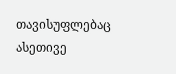თავისუფლებაც ასეთივე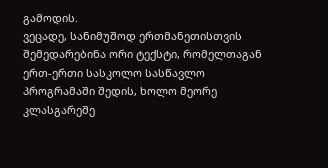გამოდის.
ვეცადე, სანიმუშოდ ერთმანეთისთვის შემედარებინა ორი ტექსტი, რომელთაგან ერთ-ერთი სასკოლო სასწავლო პროგრამაში შედის, ხოლო მეორე კლასგარეშე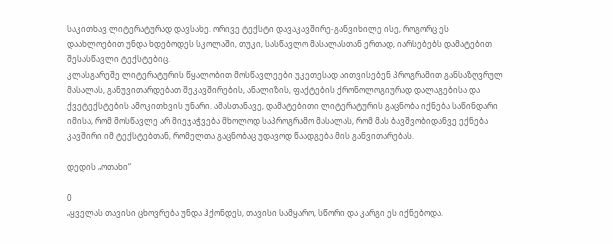საკითხავ ლიტერატურად დავსახე. ორივე ტექსტი დავაკავშირე-განვიხილე ისე, როგორც ეს დაახლოებით უნდა ხდებოდეს სკოლაში, თუკი, სასწავლო მასალასთან ერთად, იარსებებს დამატებით შესასწავლი ტექსტებიც.
კლასგარეშე ლიტერატურის წყალობით მოსწავლეები უკეთესად აითვისებენ პროგრამით განსაზღვრულ მასალას, განუვითარდებათ შეკავშირების, ანალიზის, ფაქტების ქრონოლოგიურად დალაგებისა და ქვეტექსტების ამოკითხვის უნარი. ამასთანავე, დამატებითი ლიტერატურის გაცნობა იქნება საწინდარი იმისა, რომ მოსწავლე არ მიეჯაჭვება მხოლოდ საპროგრამო მასალას, რომ მას ბავშვობიდანვე ექნება კავშირი იმ ტექსტებთან, რომელთა გაცნობაც უდავოდ წაადგება მის განვითარებას.

დედის „ოთახი“

0
„ყველას თავისი ცხოვრება უნდა ჰქონდეს, თავისი სამყარო, სწორი და კარგი ეს იქნებოდა.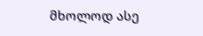მხოლოდ ასე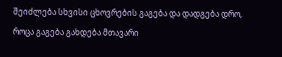შეიძლება სხვისი ცხოვრების გაგება და დადგება დრო, როცა გაგება გახდება მთავარი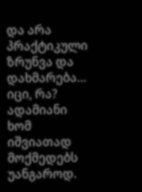და არა პრაქტიკული ზრუნვა და დახმარება… იცი, რა? ადამიანი ხომ იშვიათად მოქმედებს უანგაროდ.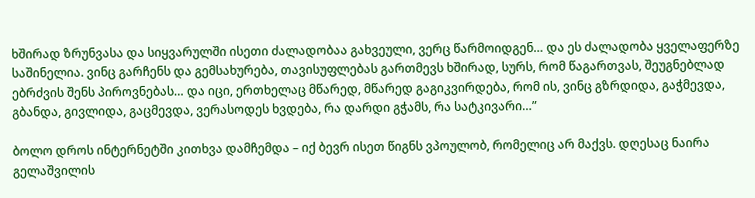ხშირად ზრუნვასა და სიყვარულში ისეთი ძალადობაა გახვეული, ვერც წარმოიდგენ… და ეს ძალადობა ყველაფერზე საშინელია. ვინც გარჩენს და გემსახურება, თავისუფლებას გართმევს ხშირად, სურს, რომ წაგართვას, შეუგნებლად ებრძვის შენს პიროვნებას… და იცი, ერთხელაც მწარედ, მწარედ გაგიკვირდება, რომ ის, ვინც გზრდიდა, გაჭმევდა, გბანდა, გივლიდა, გაცმევდა, ვერასოდეს ხვდება, რა დარდი გჭამს, რა სატკივარი…”

ბოლო დროს ინტერნეტში კითხვა დამჩემდა – იქ ბევრ ისეთ წიგნს ვპოულობ, რომელიც არ მაქვს. დღესაც ნაირა გელაშვილის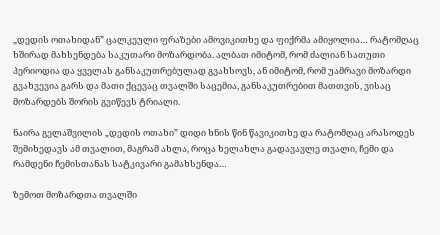„დედის ოთახიდან” ცალკეული ფრაზები ამოვიკითხე და ფიქრმა ამიყოლია… რატომღაც ხშირად მახსენდება საკუთარი მოზარდობა. ალბათ იმიტომ, რომ ძალიან სათუთი პერიოდია და ყველას განსაკუთრებულად გვახსოვს, ან იმიტომ, რომ უამრავი მოზარდი გვახვევია გარს და მათი ქცევაც თვალში საცემია, განსაკუთრებით მათთვის, ვისაც მოზარდებს შორის გვიწევს ტრიალი.

ნაირა გელაშვილის „დედის ოთახი” დიდი ხნის წინ წავიკითხე და რატომღაც არასოდეს შემიხედავს ამ თვალით, მაგრამ ახლა, როცა ხელახლა გადავავლე თვალი, ჩემი და რამდენი ჩემისთანას სატკივარი გამახსენდა…

ზემოთ მოზარდთა თვალში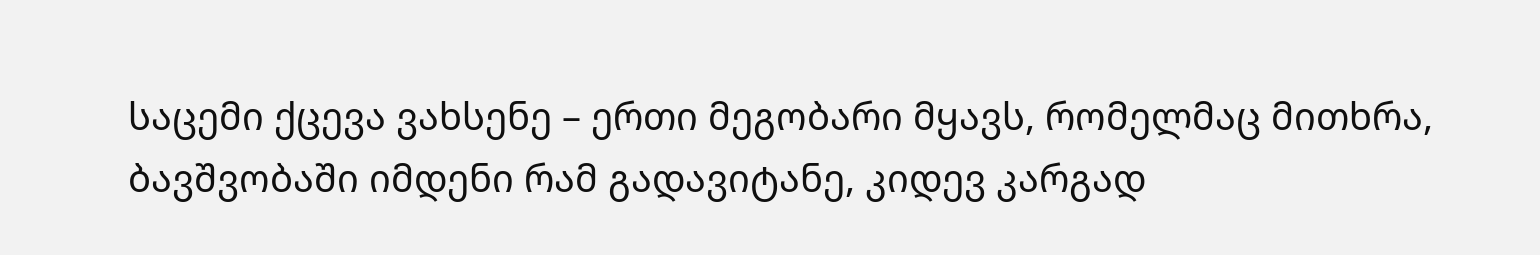საცემი ქცევა ვახსენე – ერთი მეგობარი მყავს, რომელმაც მითხრა, ბავშვობაში იმდენი რამ გადავიტანე, კიდევ კარგად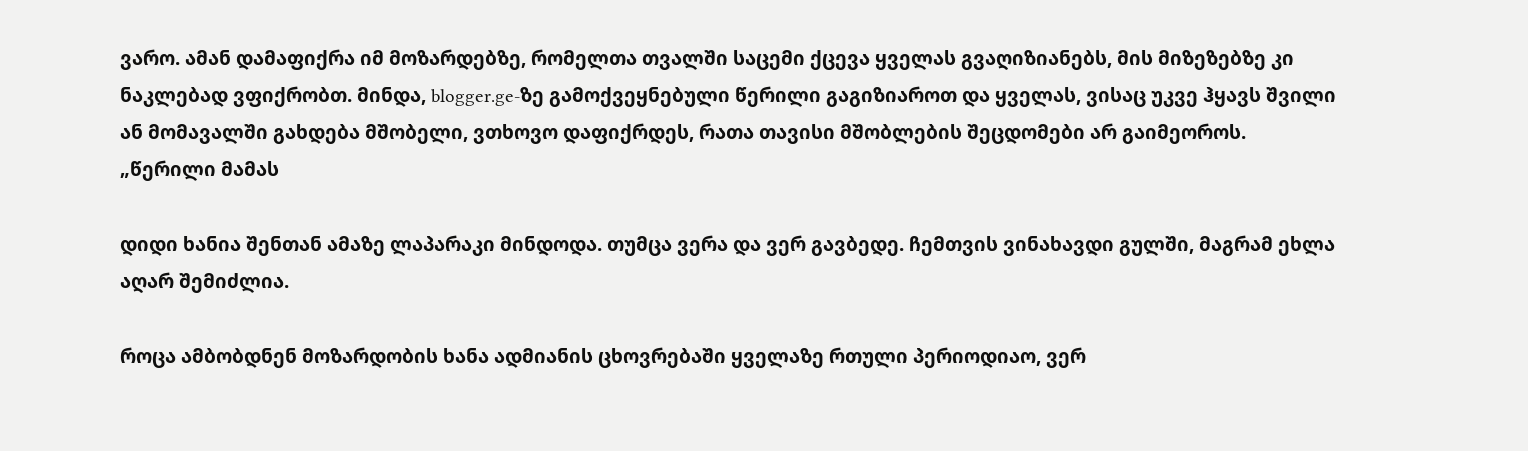ვარო. ამან დამაფიქრა იმ მოზარდებზე, რომელთა თვალში საცემი ქცევა ყველას გვაღიზიანებს, მის მიზეზებზე კი ნაკლებად ვფიქრობთ. მინდა, blogger.ge-ზე გამოქვეყნებული წერილი გაგიზიაროთ და ყველას, ვისაც უკვე ჰყავს შვილი ან მომავალში გახდება მშობელი, ვთხოვო დაფიქრდეს, რათა თავისი მშობლების შეცდომები არ გაიმეოროს.
„წერილი მამას

დიდი ხანია შენთან ამაზე ლაპარაკი მინდოდა. თუმცა ვერა და ვერ გავბედე. ჩემთვის ვინახავდი გულში, მაგრამ ეხლა აღარ შემიძლია.

როცა ამბობდნენ მოზარდობის ხანა ადმიანის ცხოვრებაში ყველაზე რთული პერიოდიაო, ვერ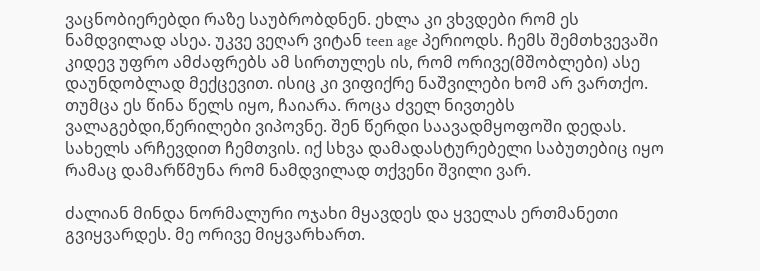ვაცნობიერებდი რაზე საუბრობდნენ. ეხლა კი ვხვდები რომ ეს ნამდვილად ასეა. უკვე ვეღარ ვიტან teen age პერიოდს. ჩემს შემთხვევაში კიდევ უფრო ამძაფრებს ამ სირთულეს ის, რომ ორივე(მშობლები) ასე დაუნდობლად მექცევით. ისიც კი ვიფიქრე ნაშვილები ხომ არ ვართქო. თუმცა ეს წინა წელს იყო, ჩაიარა. როცა ძველ ნივთებს ვალაგებდი,წერილები ვიპოვნე. შენ წერდი საავადმყოფოში დედას. სახელს არჩევდით ჩემთვის. იქ სხვა დამადასტურებელი საბუთებიც იყო რამაც დამარწმუნა რომ ნამდვილად თქვენი შვილი ვარ.

ძალიან მინდა ნორმალური ოჯახი მყავდეს და ყველას ერთმანეთი გვიყვარდეს. მე ორივე მიყვარხართ.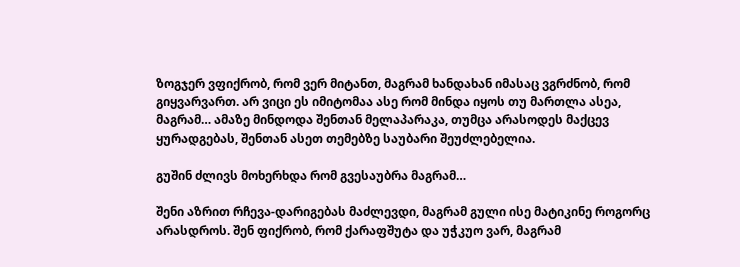ზოგჯერ ვფიქრობ, რომ ვერ მიტანთ, მაგრამ ხანდახან იმასაც ვგრძნობ, რომ გიყვარვართ. არ ვიცი ეს იმიტომაა ასე რომ მინდა იყოს თუ მართლა ასეა, მაგრამ… ამაზე მინდოდა შენთან მელაპარაკა, თუმცა არასოდეს მაქცევ ყურადგებას, შენთან ასეთ თემებზე საუბარი შეუძლებელია.

გუშინ ძლივს მოხერხდა რომ გვესაუბრა მაგრამ…

შენი აზრით რჩევა-დარიგებას მაძლევდი, მაგრამ გული ისე მატიკინე როგორც არასდროს. შენ ფიქრობ, რომ ქარაფშუტა და უჭკუო ვარ, მაგრამ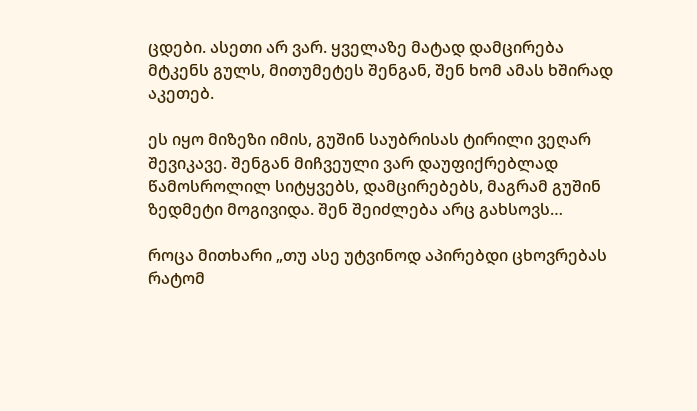ცდები. ასეთი არ ვარ. ყველაზე მატად დამცირება მტკენს გულს, მითუმეტეს შენგან, შენ ხომ ამას ხშირად აკეთებ.

ეს იყო მიზეზი იმის, გუშინ საუბრისას ტირილი ვეღარ შევიკავე. შენგან მიჩვეული ვარ დაუფიქრებლად წამოსროლილ სიტყვებს, დამცირებებს, მაგრამ გუშინ ზედმეტი მოგივიდა. შენ შეიძლება არც გახსოვს…

როცა მითხარი „თუ ასე უტვინოდ აპირებდი ცხოვრებას რატომ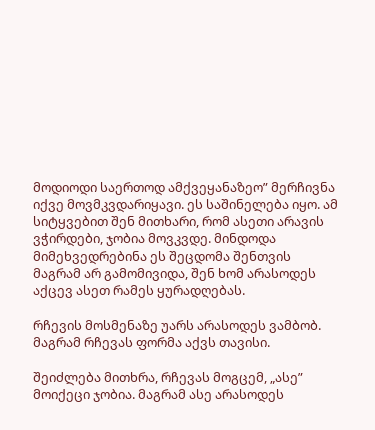მოდიოდი საერთოდ ამქვეყანაზეო” მერჩივნა იქვე მოვმკვდარიყავი. ეს საშინელება იყო. ამ სიტყვებით შენ მითხარი, რომ ასეთი არავის ვჭირდები, ჯობია მოვკვდე. მინდოდა მიმეხვედრებინა ეს შეცდომა შენთვის მაგრამ არ გამომივიდა, შენ ხომ არასოდეს აქცევ ასეთ რამეს ყურადღებას.

რჩევის მოსმენაზე უარს არასოდეს ვამბობ. მაგრამ რჩევას ფორმა აქვს თავისი.

შეიძლება მითხრა, რჩევას მოგცემ, „ასე” მოიქეცი ჯობია. მაგრამ ასე არასოდეს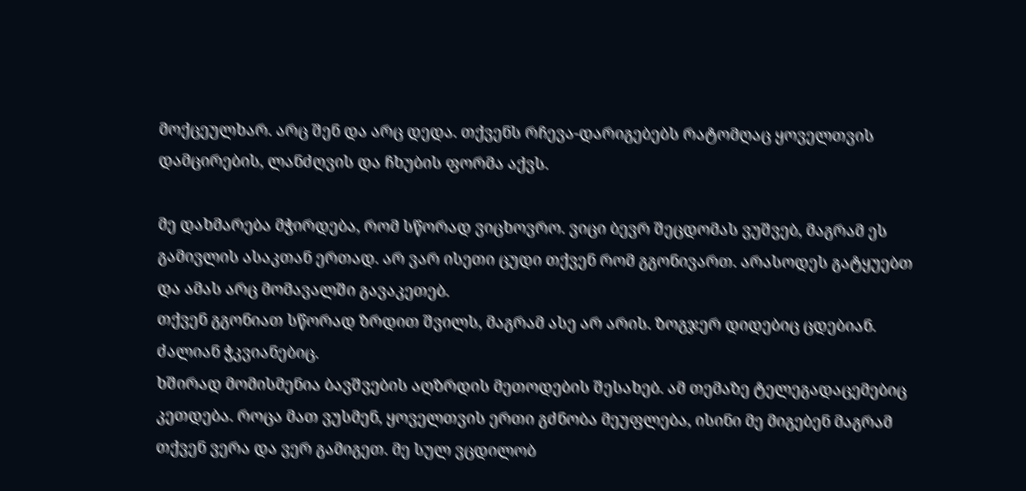მოქცეულხარ. არც შენ და არც დედა. თქვენს რჩევა-დარიგებებს რატომღაც ყოველთვის დამცირების, ლანძღვის და ჩხუბის ფორმა აქვს.

მე დახმარება მჭირდება, რომ სწორად ვიცხოვრო. ვიცი ბევრ შეცდომას ვუშვებ, მაგრამ ეს გამივლის ასაკთან ერთად. არ ვარ ისეთი ცუდი თქვენ რომ გგონივართ. არასოდეს გატყუებთ და ამას არც მომავალში გავაკეთებ.
თქვენ გგონიათ სწორად ზრდით შვილს, მაგრამ ასე არ არის. ზოგჯერ დიდებიც ცდებიან. ძალიან ჭკვიანებიც.
ხშირად მომისმენია ბავშვების აღზრდის მეთოდების შესახებ. ამ თემაზე ტელეგადაცემებიც კეთდება. როცა მათ ვუსმენ, ყოველთვის ერთი გძნობა მეუფლება, ისინი მე მიგებენ მაგრამ თქვენ ვერა და ვერ გამიგეთ. მე სულ ვცდილობ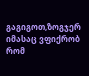გაგიგოთ,ზოგჯერ იმასაც ვფიქრობ რომ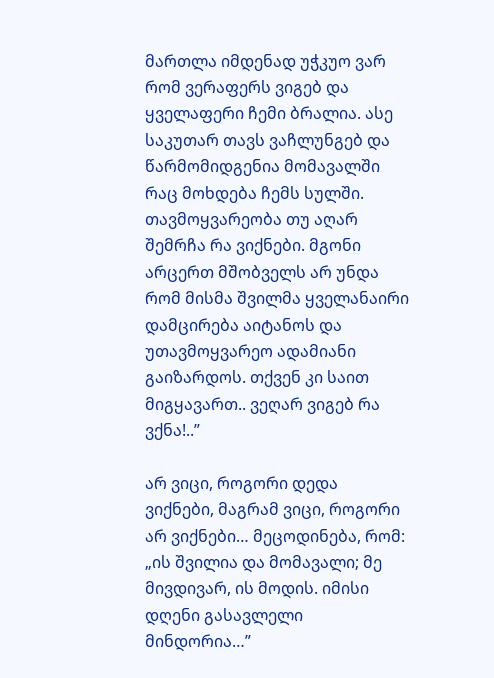მართლა იმდენად უჭკუო ვარ რომ ვერაფერს ვიგებ და ყველაფერი ჩემი ბრალია. ასე საკუთარ თავს ვაჩლუნგებ და წარმომიდგენია მომავალში რაც მოხდება ჩემს სულში. თავმოყვარეობა თუ აღარ შემრჩა რა ვიქნები. მგონი არცერთ მშობველს არ უნდა რომ მისმა შვილმა ყველანაირი დამცირება აიტანოს და უთავმოყვარეო ადამიანი გაიზარდოს. თქვენ კი საით მიგყავართ.. ვეღარ ვიგებ რა ვქნა!..”

არ ვიცი, როგორი დედა ვიქნები, მაგრამ ვიცი, როგორი არ ვიქნები… მეცოდინება, რომ: „ის შვილია და მომავალი; მე მივდივარ, ის მოდის. იმისი დღენი გასავლელი მინდორია…”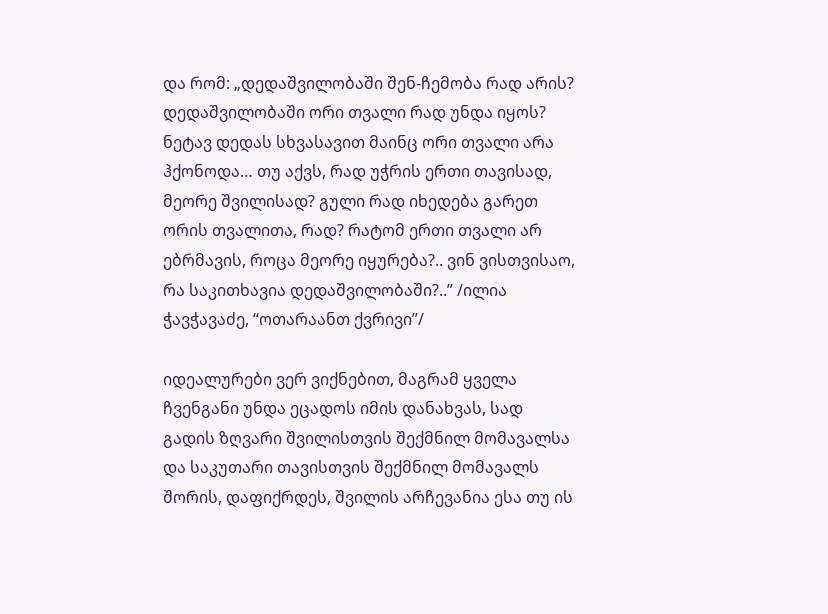და რომ: „დედაშვილობაში შენ-ჩემობა რად არის? დედაშვილობაში ორი თვალი რად უნდა იყოს? ნეტავ დედას სხვასავით მაინც ორი თვალი არა ჰქონოდა… თუ აქვს, რად უჭრის ერთი თავისად, მეორე შვილისად? გული რად იხედება გარეთ ორის თვალითა, რად? რატომ ერთი თვალი არ ებრმავის, როცა მეორე იყურება?.. ვინ ვისთვისაო, რა საკითხავია დედაშვილობაში?..” /ილია ჭავჭავაძე, “ოთარაანთ ქვრივი”/

იდეალურები ვერ ვიქნებით, მაგრამ ყველა ჩვენგანი უნდა ეცადოს იმის დანახვას, სად გადის ზღვარი შვილისთვის შექმნილ მომავალსა და საკუთარი თავისთვის შექმნილ მომავალს შორის, დაფიქრდეს, შვილის არჩევანია ესა თუ ის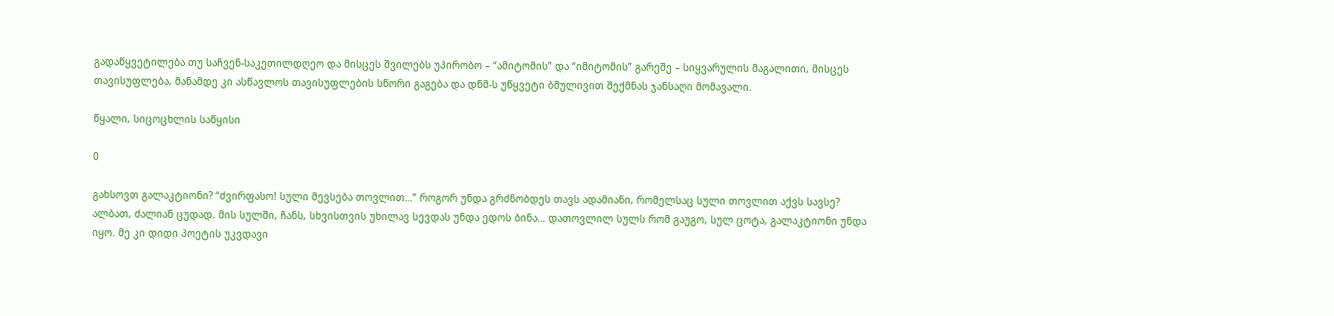გადაწყვეტილება თუ საჩვენ-საკეთილდღეო და მისცეს შვილებს უპირობო – “ამიტომის” და “იმიტომის” გარეშე – სიყვარულის მაგალითი, მისცეს თავისუფლება, მანამდე კი ასწავლოს თავისუფლების სწორი გაგება და დნმ-ს უწყვეტი ბმულივით შექმნას ჯანსაღი მომავალი.

წყალი, სიცოცხლის საწყისი

0

გახსოვთ გალაკტიონი? “ძვირფასო! სული მევსება თოვლით…” როგორ უნდა გრძნობდეს თავს ადამიანი, რომელსაც სული თოვლით აქვს სავსე? ალბათ, ძალიან ცუდად. მის სულში, ჩანს, სხვისთვის უხილავ სევდას უნდა ედოს ბინა… დათოვლილ სულს რომ გაუგო, სულ ცოტა, გალაკტიონი უნდა იყო. მე კი დიდი პოეტის უკვდავი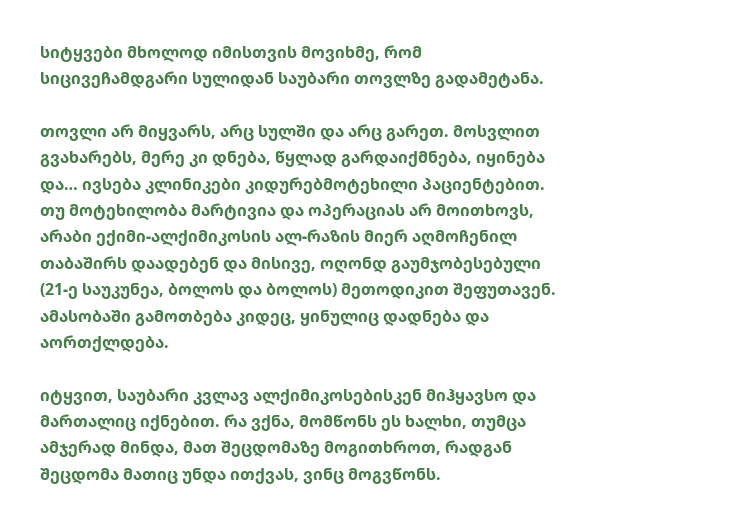სიტყვები მხოლოდ იმისთვის მოვიხმე, რომ სიცივეჩამდგარი სულიდან საუბარი თოვლზე გადამეტანა.

თოვლი არ მიყვარს, არც სულში და არც გარეთ. მოსვლით გვახარებს, მერე კი დნება, წყლად გარდაიქმნება, იყინება და… ივსება კლინიკები კიდურებმოტეხილი პაციენტებით. თუ მოტეხილობა მარტივია და ოპერაციას არ მოითხოვს, არაბი ექიმი-ალქიმიკოსის ალ-რაზის მიერ აღმოჩენილ თაბაშირს დაადებენ და მისივე, ოღონდ გაუმჯობესებული (21-ე საუკუნეა, ბოლოს და ბოლოს) მეთოდიკით შეფუთავენ. ამასობაში გამოთბება კიდეც, ყინულიც დადნება და აორთქლდება.

იტყვით, საუბარი კვლავ ალქიმიკოსებისკენ მიჰყავსო და მართალიც იქნებით. რა ვქნა, მომწონს ეს ხალხი, თუმცა ამჯერად მინდა, მათ შეცდომაზე მოგითხროთ, რადგან შეცდომა მათიც უნდა ითქვას, ვინც მოგვწონს.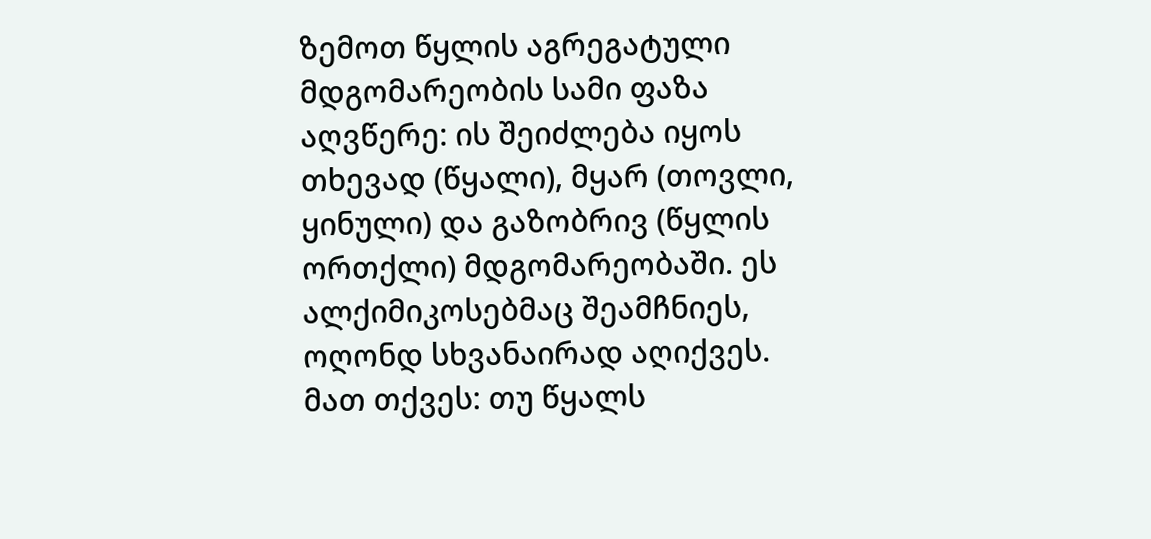ზემოთ წყლის აგრეგატული მდგომარეობის სამი ფაზა აღვწერე: ის შეიძლება იყოს თხევად (წყალი), მყარ (თოვლი, ყინული) და გაზობრივ (წყლის ორთქლი) მდგომარეობაში. ეს ალქიმიკოსებმაც შეამჩნიეს, ოღონდ სხვანაირად აღიქვეს. მათ თქვეს: თუ წყალს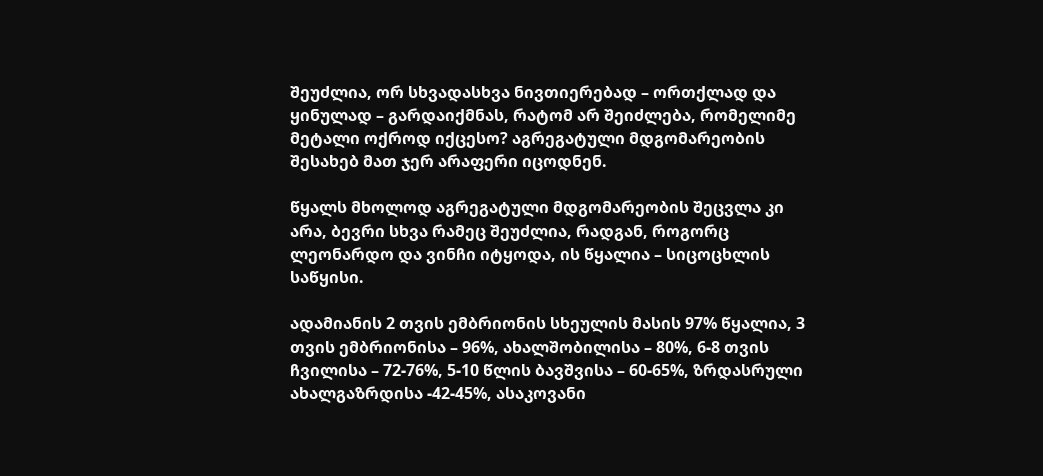შეუძლია, ორ სხვადასხვა ნივთიერებად – ორთქლად და ყინულად – გარდაიქმნას, რატომ არ შეიძლება, რომელიმე მეტალი ოქროდ იქცესო? აგრეგატული მდგომარეობის შესახებ მათ ჯერ არაფერი იცოდნენ.

წყალს მხოლოდ აგრეგატული მდგომარეობის შეცვლა კი არა, ბევრი სხვა რამეც შეუძლია, რადგან, როგორც ლეონარდო და ვინჩი იტყოდა, ის წყალია – სიცოცხლის საწყისი.

ადამიანის 2 თვის ემბრიონის სხეულის მასის 97% წყალია, 3 თვის ემბრიონისა – 96%, ახალშობილისა – 80%, 6-8 თვის ჩვილისა – 72-76%, 5-10 წლის ბავშვისა – 60-65%, ზრდასრული ახალგაზრდისა -42-45%, ასაკოვანი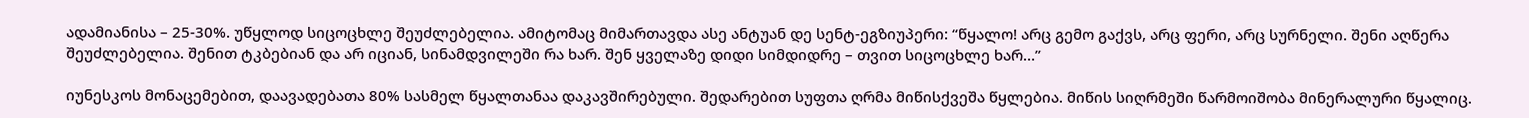ადამიანისა – 25-30%. უწყლოდ სიცოცხლე შეუძლებელია. ამიტომაც მიმართავდა ასე ანტუან დე სენტ-ეგზიუპერი: “წყალო! არც გემო გაქვს, არც ფერი, არც სურნელი. შენი აღწერა შეუძლებელია. შენით ტკბებიან და არ იციან, სინამდვილეში რა ხარ. შენ ყველაზე დიდი სიმდიდრე – თვით სიცოცხლე ხარ…”

იუნესკოს მონაცემებით, დაავადებათა 80% სასმელ წყალთანაა დაკავშირებული. შედარებით სუფთა ღრმა მიწისქვეშა წყლებია. მიწის სიღრმეში წარმოიშობა მინერალური წყალიც.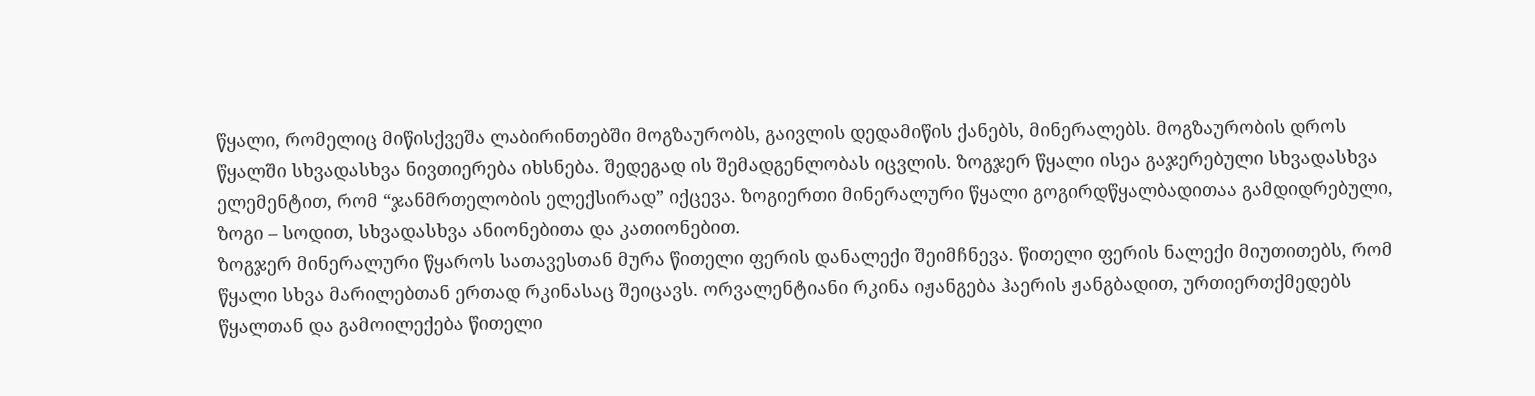წყალი, რომელიც მიწისქვეშა ლაბირინთებში მოგზაურობს, გაივლის დედამიწის ქანებს, მინერალებს. მოგზაურობის დროს წყალში სხვადასხვა ნივთიერება იხსნება. შედეგად ის შემადგენლობას იცვლის. ზოგჯერ წყალი ისეა გაჯერებული სხვადასხვა ელემენტით, რომ “ჯანმრთელობის ელექსირად” იქცევა. ზოგიერთი მინერალური წყალი გოგირდწყალბადითაა გამდიდრებული, ზოგი – სოდით, სხვადასხვა ანიონებითა და კათიონებით.
ზოგჯერ მინერალური წყაროს სათავესთან მურა წითელი ფერის დანალექი შეიმჩნევა. წითელი ფერის ნალექი მიუთითებს, რომ წყალი სხვა მარილებთან ერთად რკინასაც შეიცავს. ორვალენტიანი რკინა იჟანგება ჰაერის ჟანგბადით, ურთიერთქმედებს წყალთან და გამოილექება წითელი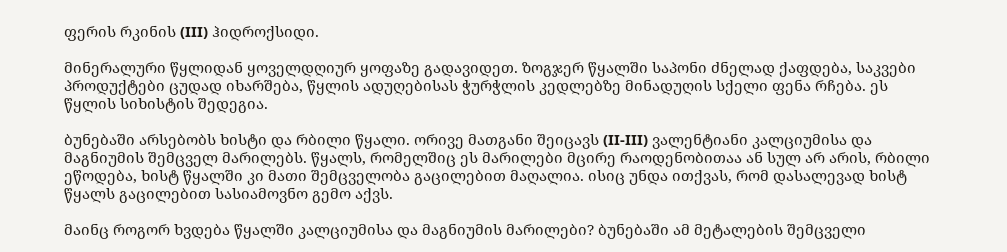ფერის რკინის (III) ჰიდროქსიდი.

მინერალური წყლიდან ყოველდღიურ ყოფაზე გადავიდეთ. ზოგჯერ წყალში საპონი ძნელად ქაფდება, საკვები პროდუქტები ცუდად იხარშება, წყლის ადუღებისას ჭურჭლის კედლებზე მინადუღის სქელი ფენა რჩება. ეს წყლის სიხისტის შედეგია.

ბუნებაში არსებობს ხისტი და რბილი წყალი. ორივე მათგანი შეიცავს (II-III) ვალენტიანი კალციუმისა და მაგნიუმის შემცველ მარილებს. წყალს, რომელშიც ეს მარილები მცირე რაოდენობითაა ან სულ არ არის, რბილი ეწოდება, ხისტ წყალში კი მათი შემცველობა გაცილებით მაღალია. ისიც უნდა ითქვას, რომ დასალევად ხისტ წყალს გაცილებით სასიამოვნო გემო აქვს.

მაინც როგორ ხვდება წყალში კალციუმისა და მაგნიუმის მარილები? ბუნებაში ამ მეტალების შემცველი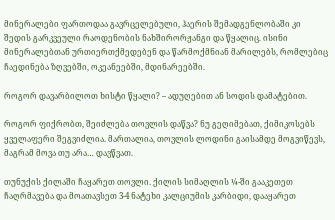მინერალები ფართოდაა გავრცელებული, ჰაერის შემადგენლობაში კი შედის გარკვეული რაოდენობის ნახშირორჟანგი და წყალიც. ისინი მინერალებთან ურთიერთქმედებენ და წარმოქმნიან მარილებს, რომლებიც ჩაედინება ზღვებში, ოკეანეებში, მდინარეებში.

როგორ დავარბილოთ ხისტი წყალი? – ადუღებით ან სოდის დამატებით.

როგორ ფიქრობთ, შეიძლება თოვლის დაწვა? ნუ გეღიმებათ, ქიმიკოსებს ყველაფერი შეგვიძლია. მართალია, თოვლის ლოდინი გაისამდე მოგვიწევს, მაგრამ მოვა თუ არა… დავწვათ.

თუნუქის ქილაში ჩაყარეთ თოვლი. ქილის სიმაღლის ¼-ში გააკეთეთ ჩაღრმავება და მოათავსეთ 3-4 ნატეხი კალციუმის კარბიდი, დააყარეთ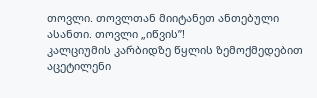თოვლი. თოვლთან მიიტანეთ ანთებული ასანთი. თოვლი „იწვის”!
კალციუმის კარბიდზე წყლის ზემოქმედებით აცეტილენი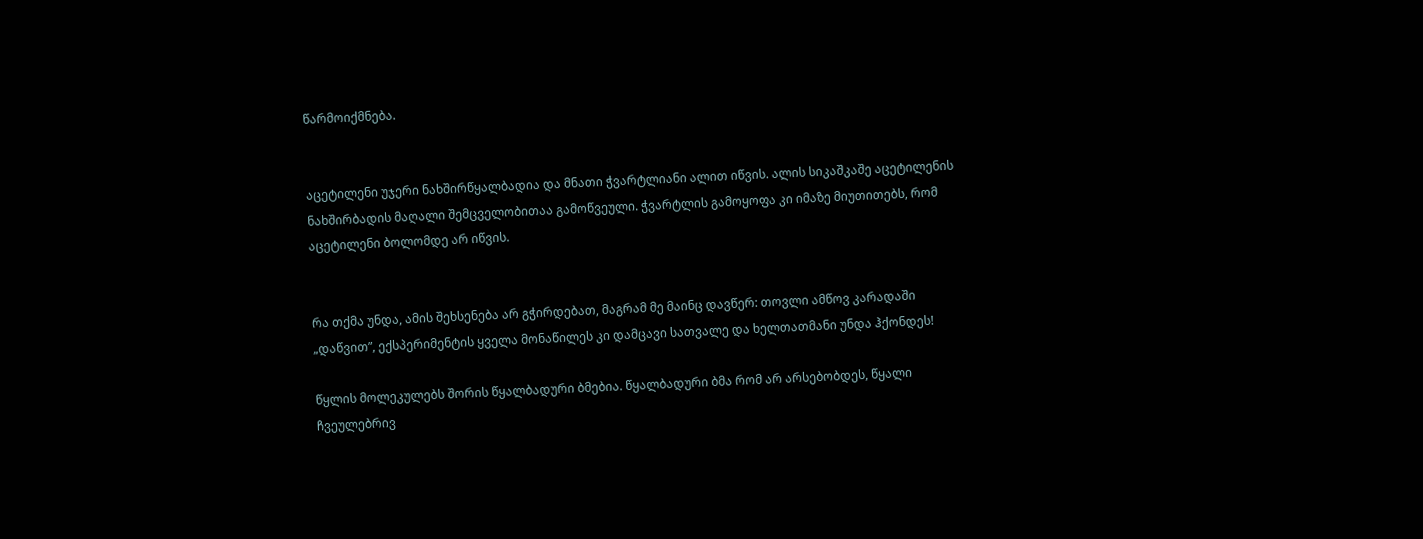წარმოიქმნება.


აცეტილენი უჯერი ნახშირწყალბადია და მნათი ჭვარტლიანი ალით იწვის. ალის სიკაშკაშე აცეტილენის ნახშირბადის მაღალი შემცველობითაა გამოწვეული. ჭვარტლის გამოყოფა კი იმაზე მიუთითებს, რომ აცეტილენი ბოლომდე არ იწვის.


რა თქმა უნდა, ამის შეხსენება არ გჭირდებათ, მაგრამ მე მაინც დავწერ: თოვლი ამწოვ კარადაში „დაწვით”, ექსპერიმენტის ყველა მონაწილეს კი დამცავი სათვალე და ხელთათმანი უნდა ჰქონდეს!

წყლის მოლეკულებს შორის წყალბადური ბმებია. წყალბადური ბმა რომ არ არსებობდეს, წყალი ჩვეულებრივ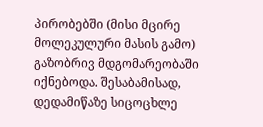პირობებში (მისი მცირე მოლეკულური მასის გამო) გაზობრივ მდგომარეობაში იქნებოდა. შესაბამისად, დედამიწაზე სიცოცხლე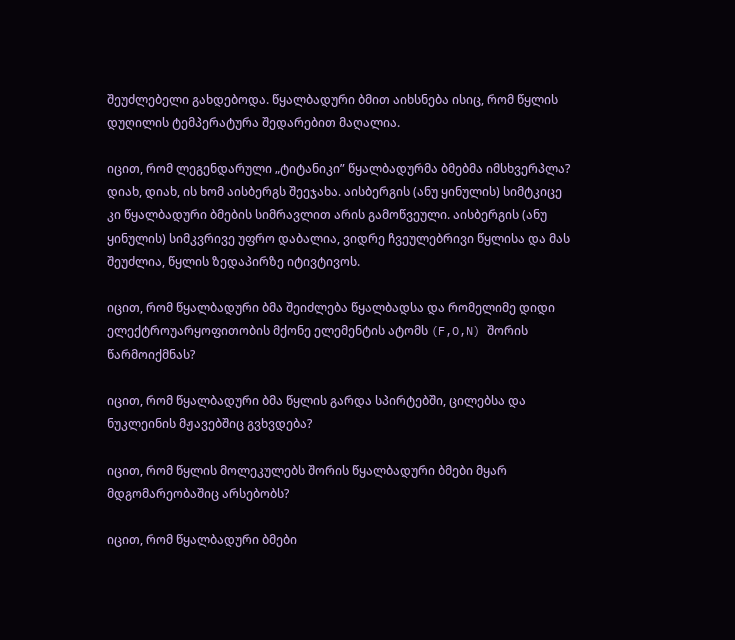შეუძლებელი გახდებოდა. წყალბადური ბმით აიხსნება ისიც, რომ წყლის დუღილის ტემპერატურა შედარებით მაღალია.

იცით, რომ ლეგენდარული „ტიტანიკი” წყალბადურმა ბმებმა იმსხვერპლა? დიახ, დიახ, ის ხომ აისბერგს შეეჯახა. აისბერგის (ანუ ყინულის) სიმტკიცე კი წყალბადური ბმების სიმრავლით არის გამოწვეული. აისბერგის (ანუ ყინულის) სიმკვრივე უფრო დაბალია, ვიდრე ჩვეულებრივი წყლისა და მას შეუძლია, წყლის ზედაპირზე იტივტივოს.

იცით, რომ წყალბადური ბმა შეიძლება წყალბადსა და რომელიმე დიდი ელექტროუარყოფითობის მქონე ელემენტის ატომს (F,O,N) შორის წარმოიქმნას?

იცით, რომ წყალბადური ბმა წყლის გარდა სპირტებში, ცილებსა და ნუკლეინის მჟავებშიც გვხვდება?

იცით, რომ წყლის მოლეკულებს შორის წყალბადური ბმები მყარ მდგომარეობაშიც არსებობს?

იცით, რომ წყალბადური ბმები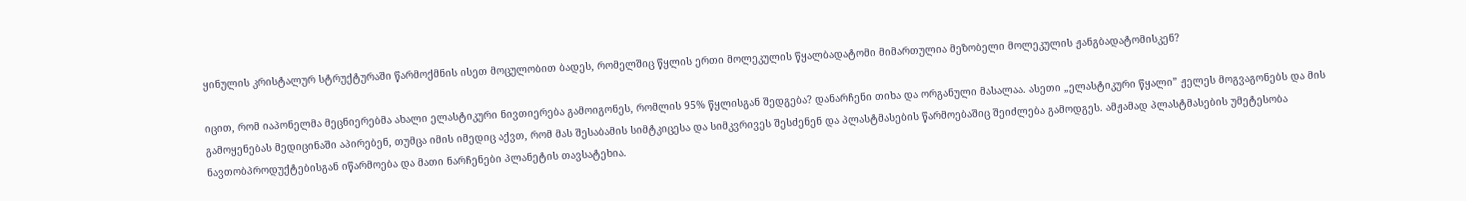ყინულის კრისტალურ სტრუქტურაში წარმოქმნის ისეთ მოცულობით ბადეს, რომელშიც წყლის ერთი მოლეკულის წყალბადატომი მიმართულია მეზობელი მოლეკულის ჟანგბადატომისკენ?

იცით, რომ იაპონელმა მეცნიერებმა ახალი ელასტიკური ნივთიერება გამოიგონეს, რომლის 95% წყლისგან შედგება? დანარჩენი თიხა და ორგანული მასალაა. ასეთი „ელასტიკური წყალი” ჟელეს მოგვაგონებს და მის გამოყენებას მედიცინაში აპირებენ, თუმცა იმის იმედიც აქვთ, რომ მას შესაბამის სიმტკიცესა და სიმკვრივეს შესძენენ და პლასტმასების წარმოებაშიც შეიძლება გამოდგეს. ამჟამად პლასტმასების უმეტესობა ნავთობპროდუქტებისგან იწარმოება და მათი ნარჩენები პლანეტის თავსატეხია.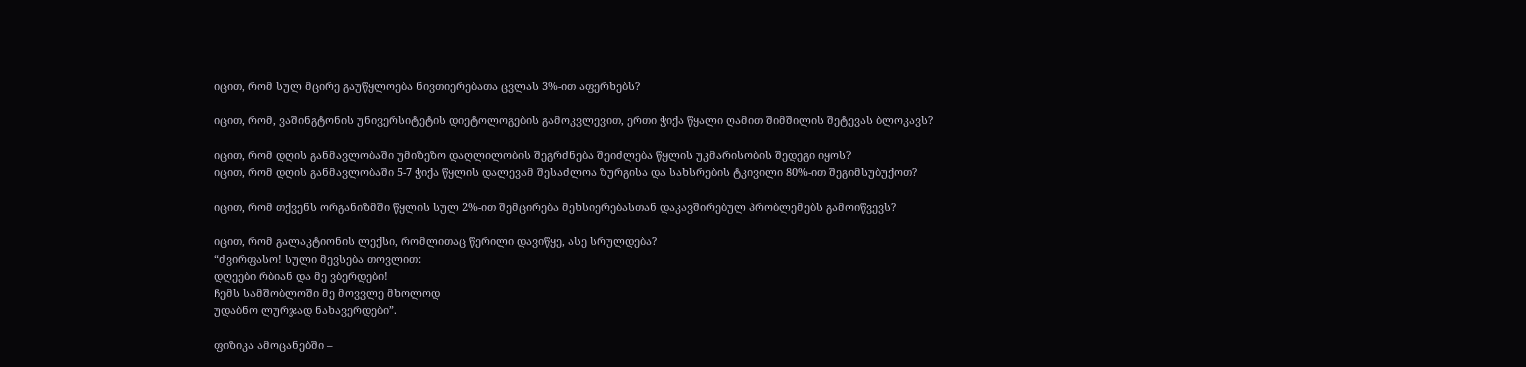იცით, რომ სულ მცირე გაუწყლოება ნივთიერებათა ცვლას 3%-ით აფერხებს?

იცით, რომ, ვაშინგტონის უნივერსიტეტის დიეტოლოგების გამოკვლევით, ერთი ჭიქა წყალი ღამით შიმშილის შეტევას ბლოკავს?

იცით, რომ დღის განმავლობაში უმიზეზო დაღლილობის შეგრძნება შეიძლება წყლის უკმარისობის შედეგი იყოს?
იცით, რომ დღის განმავლობაში 5-7 ჭიქა წყლის დალევამ შესაძლოა ზურგისა და სახსრების ტკივილი 80%-ით შეგიმსუბუქოთ?

იცით, რომ თქვენს ორგანიზმში წყლის სულ 2%-ით შემცირება მეხსიერებასთან დაკავშირებულ პრობლემებს გამოიწვევს?

იცით, რომ გალაკტიონის ლექსი, რომლითაც წერილი დავიწყე, ასე სრულდება?
“ძვირფასო! სული მევსება თოვლით:
დღეები რბიან და მე ვბერდები!
ჩემს სამშობლოში მე მოვვლე მხოლოდ
უდაბნო ლურჯად ნახავერდები”.

ფიზიკა ამოცანებში –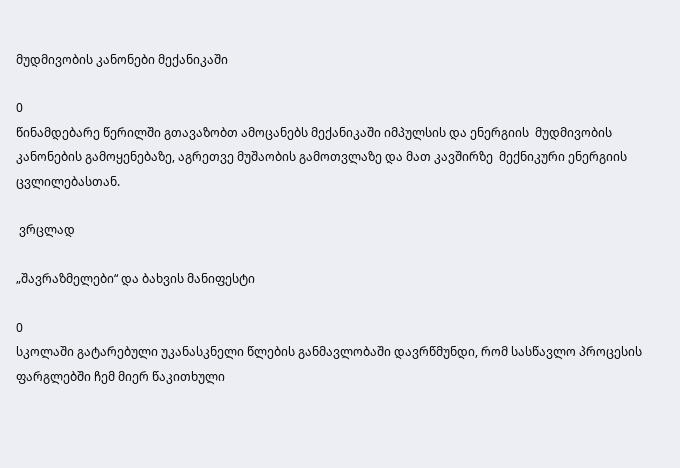მუდმივობის კანონები მექანიკაში

0
წინამდებარე წერილში გთავაზობთ ამოცანებს მექანიკაში იმპულსის და ენერგიის  მუდმივობის კანონების გამოყენებაზე, აგრეთვე მუშაობის გამოთვლაზე და მათ კავშირზე  მექნიკური ენერგიის ცვლილებასთან.

 ვრცლად

„შავრაზმელები“ და ბახვის მანიფესტი

0
სკოლაში გატარებული უკანასკნელი წლების განმავლობაში დავრწმუნდი, რომ სასწავლო პროცესის ფარგლებში ჩემ მიერ წაკითხული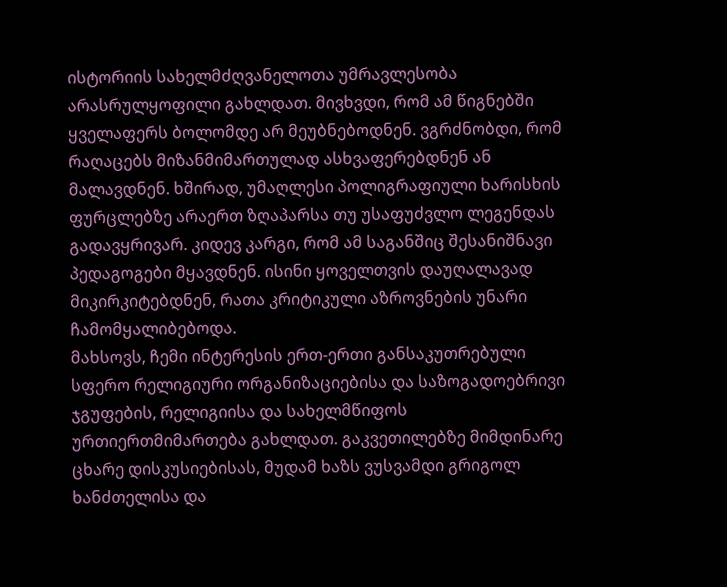ისტორიის სახელმძღვანელოთა უმრავლესობა არასრულყოფილი გახლდათ. მივხვდი, რომ ამ წიგნებში ყველაფერს ბოლომდე არ მეუბნებოდნენ. ვგრძნობდი, რომ რაღაცებს მიზანმიმართულად ასხვაფერებდნენ ან მალავდნენ. ხშირად, უმაღლესი პოლიგრაფიული ხარისხის ფურცლებზე არაერთ ზღაპარსა თუ უსაფუძვლო ლეგენდას გადავყრივარ. კიდევ კარგი, რომ ამ საგანშიც შესანიშნავი პედაგოგები მყავდნენ. ისინი ყოველთვის დაუღალავად მიკირკიტებდნენ, რათა კრიტიკული აზროვნების უნარი ჩამომყალიბებოდა.
მახსოვს, ჩემი ინტერესის ერთ-ერთი განსაკუთრებული სფერო რელიგიური ორგანიზაციებისა და საზოგადოებრივი ჯგუფების, რელიგიისა და სახელმწიფოს ურთიერთმიმართება გახლდათ. გაკვეთილებზე მიმდინარე ცხარე დისკუსიებისას, მუდამ ხაზს ვუსვამდი გრიგოლ ხანძთელისა და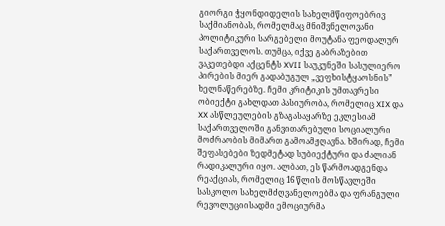გიორგი ჭყონდიდელის სახელმწიფოებრივ საქმიანობას, რომელმაც მნიშვნელოვანი პოლიტიკური სარგებელი მოუტანა ფეოდალურ საქართველოს. თუმცა, იქვე გაბრაზებით ვაკეთებდი აქცენტს XVII საუკუნეში სასულიერო პირების მიერ გადაბუგულ „ვეფხისტყაოსნის” ხელნაწერებზე. ჩემი კრიტიკის უმთავრესი ობიექტი გახლდათ პასიურობა, რომელიც XIX და XX ასწლეულების გზაგასაყარზე ეკლესიამ საქართველოში განვითარებული სოციალური მოძრაობის მიმართ გამოამჟღავნა. ხშირად, ჩემი შეფასებები ზედმეტად სუბიექტური და ძალიან რადიკალური იყო. ალბათ, ეს წარმოადგენდა რეაქციას, რომელიც 16 წლის მოსწავლეში სასკოლო სახელმძღვანელოებმა და ფრანგული რევოლუციისადმი ემოციურმა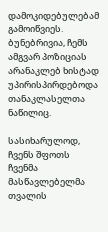დამოკიდებულებამ გამოიწვიეს. ბუნებრივია, ჩემს ამგვარ პოზიციას არანაკლებ ხისტად უპირისპირდებოდა თანაკლასელთა ნაწილიც.

სასიხარულოდ, ჩვენს შფოთს ჩვენმა მასწავლებელმა თვალის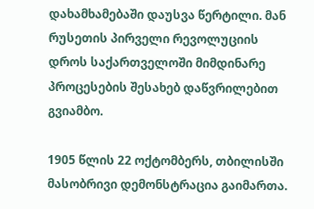დახამხამებაში დაუსვა წერტილი. მან რუსეთის პირველი რევოლუციის დროს საქართველოში მიმდინარე პროცესების შესახებ დაწვრილებით გვიამბო.

1905 წლის 22 ოქტომბერს, თბილისში მასობრივი დემონსტრაცია გაიმართა.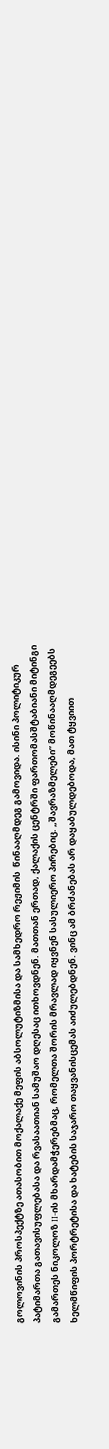გოლოვინის პროსპექტზე ათასობით მოქალაქე მეფის აბსოლუტიზმისა და სამხედრო რეჟიმის  წინააღმდეგ გამოვიდა. ისინი პოლიტიკურ პატიმართა გათავისუფლებასა და რვასაათიან სამუშაო დღესაც ითხოვდნენ. მათთან ერთად, ქალაქის ცენტრში ფართომასშტაბიანი მიტინგი გამართეს ნიკოლოზ II-ის მხარდამჭერებმაც, რომელთა შორის მრავლად იყვნენ სასულიერო პირებიც. „შავრაზმელები” მოწინააღმდეგეებს ხელმწიფის პორტრეტისა და ხატების საჯარო თაყვანისცემას აიძულებდნენ. ვინც ამ ბრძანებას არ დაყაბულდებოდა, მათ ტყვიით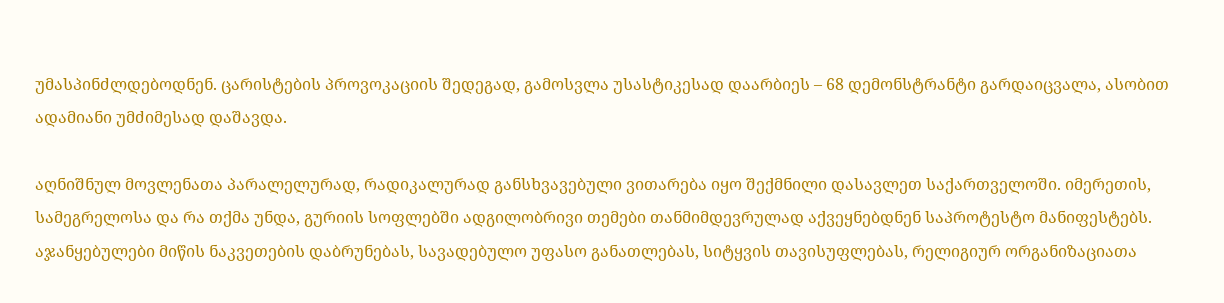უმასპინძლდებოდნენ. ცარისტების პროვოკაციის შედეგად, გამოსვლა უსასტიკესად დაარბიეს – 68 დემონსტრანტი გარდაიცვალა, ასობით ადამიანი უმძიმესად დაშავდა.

აღნიშნულ მოვლენათა პარალელურად, რადიკალურად განსხვავებული ვითარება იყო შექმნილი დასავლეთ საქართველოში. იმერეთის, სამეგრელოსა და რა თქმა უნდა, გურიის სოფლებში ადგილობრივი თემები თანმიმდევრულად აქვეყნებდნენ საპროტესტო მანიფესტებს. აჯანყებულები მიწის ნაკვეთების დაბრუნებას, სავადებულო უფასო განათლებას, სიტყვის თავისუფლებას, რელიგიურ ორგანიზაციათა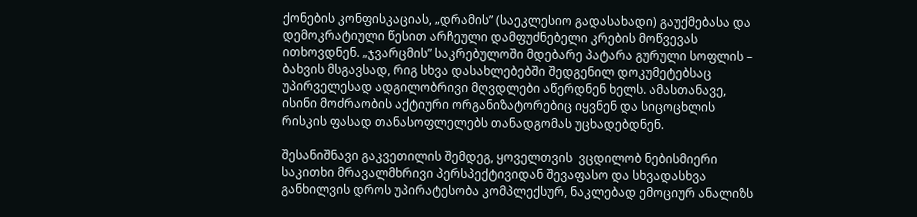ქონების კონფისკაციას, „დრამის” (საეკლესიო გადასახადი) გაუქმებასა და დემოკრატიული წესით არჩეული დამფუძნებელი კრების მოწვევას ითხოვდნენ. „ჯვარცმის” საკრებულოში მდებარე პატარა გურული სოფლის – ბახვის მსგავსად, რიგ სხვა დასახლებებში შედგენილ დოკუმეტებსაც უპირველესად ადგილობრივი მღვდლები აწერდნენ ხელს. ამასთანავე, ისინი მოძრაობის აქტიური ორგანიზატორებიც იყვნენ და სიცოცხლის რისკის ფასად თანასოფლელებს თანადგომას უცხადებდნენ.

შესანიშნავი გაკვეთილის შემდეგ, ყოველთვის  ვცდილობ ნებისმიერი საკითხი მრავალმხრივი პერსპექტივიდან შევაფასო და სხვადასხვა განხილვის დროს უპირატესობა კომპლექსურ, ნაკლებად ემოციურ ანალიზს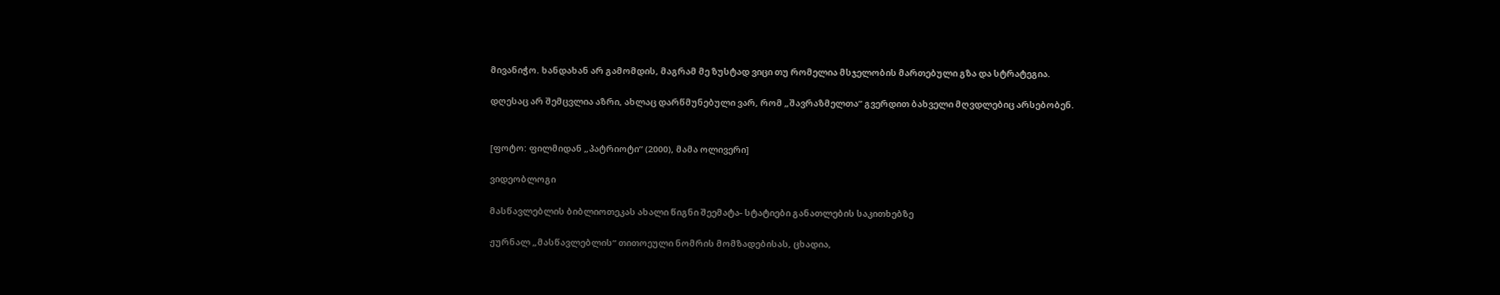მივანიჭო. ხანდახან არ გამომდის, მაგრამ მე ზუსტად ვიცი თუ რომელია მსჯელობის მართებული გზა და სტრატეგია.

დღესაც არ შემცვლია აზრი, ახლაც დარწმუნებული ვარ, რომ „შავრაზმელთა” გვერდით ბახველი მღვდლებიც არსებობენ.


[ფოტო: ფილმიდან „პატრიოტი” (2000), მამა ოლივერი]

ვიდეობლოგი

მასწავლებლის ბიბლიოთეკას ახალი წიგნი შეემატა- სტატიები განათლების საკითხებზე

ჟურნალ „მასწავლებლის“ თითოეული ნომრის მომზადებისას, ცხადია,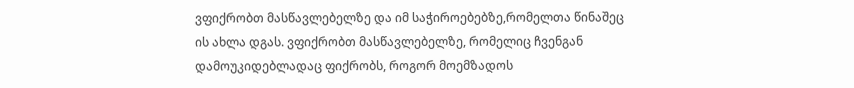ვფიქრობთ მასწავლებელზე და იმ საჭიროებებზე,რომელთა წინაშეც ის ახლა დგას. ვფიქრობთ მასწავლებელზე, რომელიც ჩვენგან დამოუკიდებლადაც ფიქრობს, როგორ მოემზადოს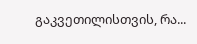გაკვეთილისთვის, რა...